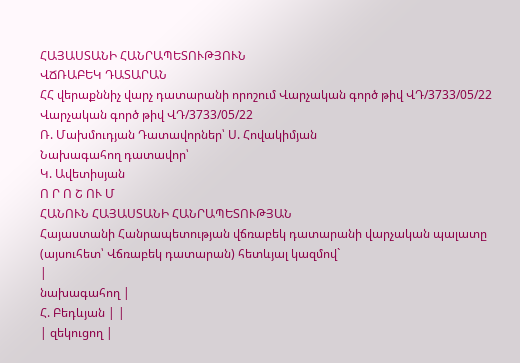ՀԱՅԱՍՏԱՆԻ ՀԱՆՐԱՊԵՏՈՒԹՅՈՒՆ
ՎՃՌԱԲԵԿ ԴԱՏԱՐԱՆ
ՀՀ վերաքննիչ վարչ դատարանի որոշում Վարչական գործ թիվ ՎԴ/3733/05/22 Վարչական գործ թիվ ՎԴ/3733/05/22
Ռ. Մախմուդյան Դատավորներ՝ Ս. Հովակիմյան
Նախագահող դատավոր՝
Կ. Ավետիսյան
Ո Ր Ո Շ ՈՒ Մ
ՀԱՆՈՒՆ ՀԱՅԱՍՏԱՆԻ ՀԱՆՐԱՊԵՏՈՒԹՅԱՆ
Հայաստանի Հանրապետության վճռաբեկ դատարանի վարչական պալատը (այսուհետ՝ Վճռաբեկ դատարան) հետևյալ կազմով`
|
նախագահող |
Հ. Բեդևյան | |
| զեկուցող |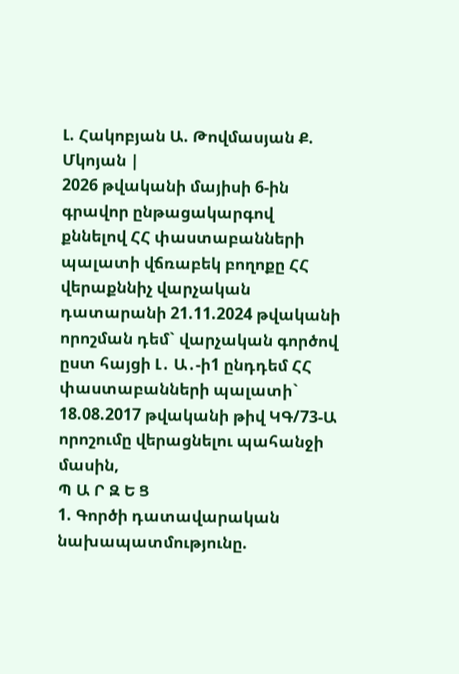Լ. Հակոբյան Ա. Թովմասյան Ք. Մկոյան |
2026 թվականի մայիսի 6-ին
գրավոր ընթացակարգով քննելով ՀՀ փաստաբանների պալատի վճռաբեկ բողոքը ՀՀ վերաքննիչ վարչական դատարանի 21.11.2024 թվականի որոշման դեմ` վարչական գործով ըստ հայցի Լ․ Ա․-ի1 ընդդեմ ՀՀ փաստաբանների պալատի` 18.08.2017 թվականի թիվ ԿԳ/73-Ա որոշումը վերացնելու պահանջի մասին,
Պ Ա Ր Զ Ե Ց
1. Գործի դատավարական նախապատմությունը.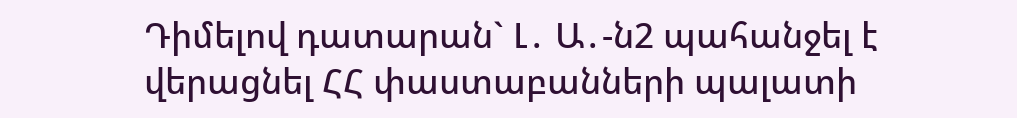Դիմելով դատարան` Լ․ Ա․-ն2 պահանջել է վերացնել ՀՀ փաստաբանների պալատի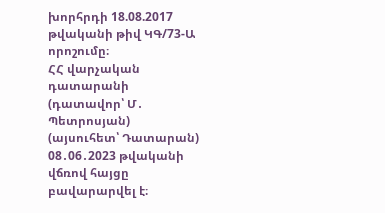խորհրդի 18.08.2017 թվականի թիվ ԿԳ/73-Ա որոշումը։
ՀՀ վարչական դատարանի (դատավոր՝ Մ․ Պետրոսյան) (այսուհետ՝ Դատարան) 08․06․2023 թվականի վճռով հայցը բավարարվել է։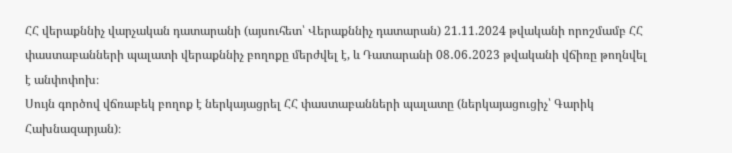ՀՀ վերաքննիչ վարչական դատարանի (այսուհետ՝ Վերաքննիչ դատարան) 21.11.2024 թվականի որոշմամբ ՀՀ փաստաբանների պալատի վերաքննիչ բողոքը մերժվել է, և Դատարանի 08․06․2023 թվականի վճիռը թողնվել է անփոփոխ։
Սույն գործով վճռաբեկ բողոք է ներկայացրել ՀՀ փաստաբանների պալատը (ներկայացուցիչ՝ Գարիկ Հախնազարյան)։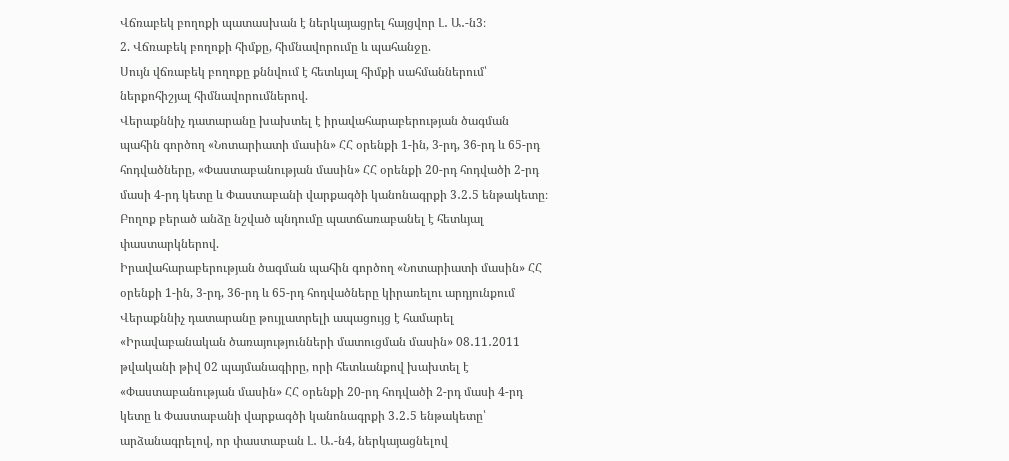Վճռաբեկ բողոքի պատասխան է ներկայացրել հայցվոր Լ․ Ա․-ն3։
2. Վճռաբեկ բողոքի հիմքը, հիմնավորումը և պահանջը.
Սույն վճռաբեկ բողոքը քննվում է հետևյալ հիմքի սահմաններում՝ ներքոհիշյալ հիմնավորումներով.
Վերաքննիչ դատարանը խախտել է իրավահարաբերության ծագման պահին գործող «Նոտարիատի մասին» ՀՀ օրենքի 1-ին, 3-րդ, 36-րդ և 65-րդ հոդվածները, «Փաստաբանության մասին» ՀՀ օրենքի 20-րդ հոդվածի 2-րդ մասի 4-րդ կետը և Փաստաբանի վարքագծի կանոնագրքի 3․2․5 ենթակետը։
Բողոք բերած անձը նշված պնդումը պատճառաբանել է հետևյալ փաստարկներով.
Իրավահարաբերության ծագման պահին գործող «Նոտարիատի մասին» ՀՀ օրենքի 1-ին, 3-րդ, 36-րդ և 65-րդ հոդվածները կիրառելու արդյունքում Վերաքննիչ դատարանը թույլատրելի ապացույց է համարել «Իրավաբանական ծառայությունների մատուցման մասին» 08․11․2011 թվականի թիվ 02 պայմանագիրը, որի հետևանքով խախտել է «Փաստաբանության մասին» ՀՀ օրենքի 20-րդ հոդվածի 2-րդ մասի 4-րդ կետը և Փաստաբանի վարքագծի կանոնագրքի 3․2․5 ենթակետը՝ արձանագրելով, որ փաստաբան Լ․ Ա․-ն4, ներկայացնելով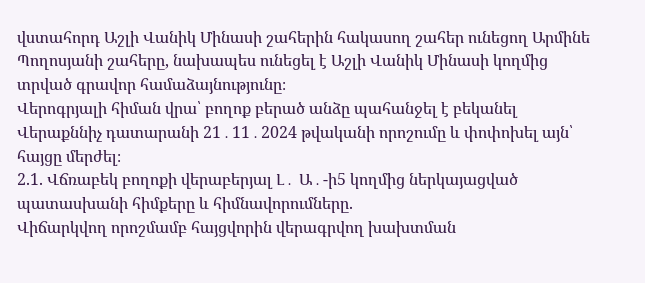վստահորդ Աշլի Վանիկ Մինասի շահերին հակասող շահեր ունեցող Արմինե Պողոսյանի շահերը, նախապես ունեցել է Աշլի Վանիկ Մինասի կողմից տրված գրավոր համաձայնությունը։
Վերոգրյալի հիման վրա՝ բողոք բերած անձը պահանջել է բեկանել Վերաքննիչ դատարանի 21․11․2024 թվականի որոշումը և փոփոխել այն՝ հայցը մերժել։
2.1. Վճռաբեկ բողոքի վերաբերյալ Լ․ Ա․-ի5 կողմից ներկայացված պատասխանի հիմքերը և հիմնավորումները.
Վիճարկվող որոշմամբ հայցվորին վերագրվող խախտման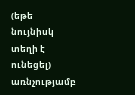(եթե նույնիսկ տեղի է ունեցել) առնչությամբ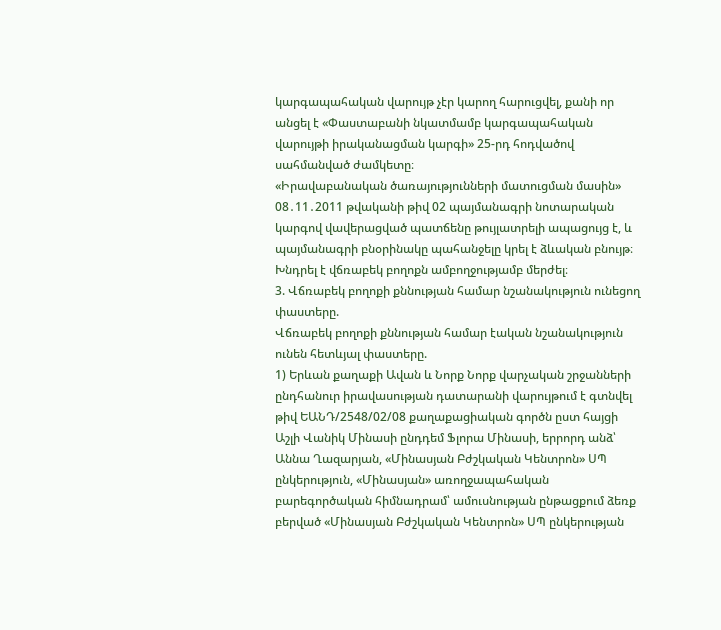կարգապահական վարույթ չէր կարող հարուցվել, քանի որ անցել է «Փաստաբանի նկատմամբ կարգապահական վարույթի իրականացման կարգի» 25-րդ հոդվածով սահմանված ժամկետը։
«Իրավաբանական ծառայությունների մատուցման մասին» 08․11․2011 թվականի թիվ 02 պայմանագրի նոտարական կարգով վավերացված պատճենը թույլատրելի ապացույց է, և պայմանագրի բնօրինակը պահանջելը կրել է ձևական բնույթ։
Խնդրել է վճռաբեկ բողոքն ամբողջությամբ մերժել։
3. Վճռաբեկ բողոքի քննության համար նշանակություն ունեցող փաստերը.
Վճռաբեկ բողոքի քննության համար էական նշանակություն ունեն հետևյալ փաստերը.
1) Երևան քաղաքի Ավան և Նորք Նորք վարչական շրջանների ընդհանուր իրավասության դատարանի վարույթում է գտնվել թիվ ԵԱՆԴ/2548/02/08 քաղաքացիական գործն ըստ հայցի Աշլի Վանիկ Մինասի ընդդեմ Ֆլորա Մինասի, երրորդ անձ՝ Աննա Ղազարյան, «Մինասյան Բժշկական Կենտրոն» ՍՊ ընկերություն, «Մինասյան» առողջապահական բարեգործական հիմնադրամ՝ ամուսնության ընթացքում ձեռք բերված «Մինասյան Բժշկական Կենտրոն» ՍՊ ընկերության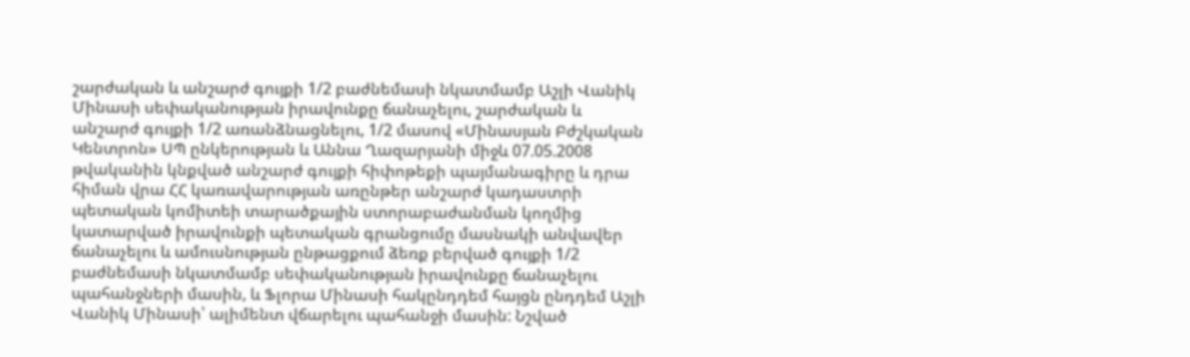շարժական և անշարժ գույքի 1/2 բաժնեմասի նկատմամբ Աշլի Վանիկ Մինասի սեփականության իրավունքը ճանաչելու, շարժական և անշարժ գույքի 1/2 առանձնացնելու, 1/2 մասով «Մինասյան Բժշկական Կենտրոն» ՍՊ ընկերության և Աննա Ղազարյանի միջև 07.05.2008 թվականին կնքված անշարժ գույքի հիփոթեքի պայմանագիրը և դրա հիման վրա ՀՀ կառավարության առընթեր անշարժ կադաստրի պետական կոմիտեի տարածքային ստորաբաժանման կողմից կատարված իրավունքի պետական գրանցումը մասնակի անվավեր ճանաչելու և ամուսնության ընթացքում ձեռք բերված գույքի 1/2 բաժնեմասի նկատմամբ սեփականության իրավունքը ճանաչելու պահանջների մասին, և Ֆլորա Մինասի հակընդդեմ հայցն ընդդեմ Աշլի Վանիկ Մինասի՝ ալիմենտ վճարելու պահանջի մասին: Նշված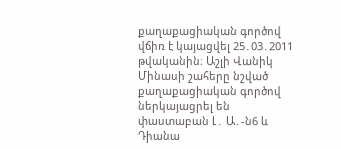քաղաքացիական գործով վճիռ է կայացվել 25․03․2011 թվականին։ Աշլի Վանիկ Մինասի շահերը նշված քաղաքացիական գործով ներկայացրել են փաստաբան Լ․ Ա․-ն6 և Դիանա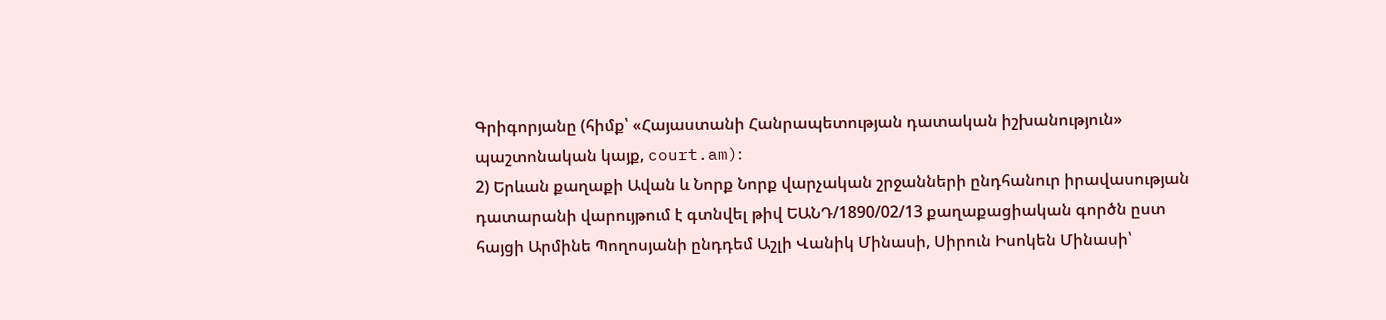Գրիգորյանը (հիմք՝ «Հայաստանի Հանրապետության դատական իշխանություն» պաշտոնական կայք, court.am)։
2) Երևան քաղաքի Ավան և Նորք Նորք վարչական շրջանների ընդհանուր իրավասության դատարանի վարույթում է գտնվել թիվ ԵԱՆԴ/1890/02/13 քաղաքացիական գործն ըստ հայցի Արմինե Պողոսյանի ընդդեմ Աշլի Վանիկ Մինասի, Սիրուն Իսոկեն Մինասի՝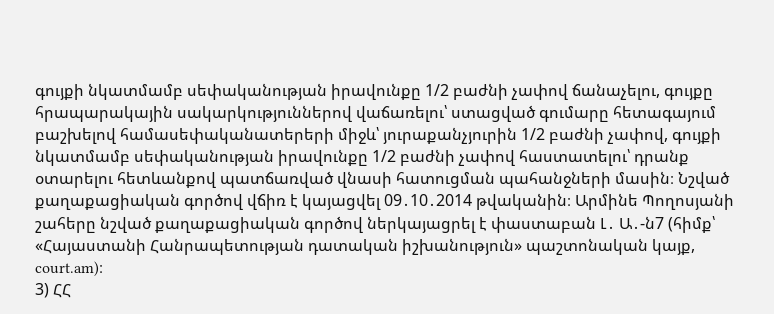գույքի նկատմամբ սեփականության իրավունքը 1/2 բաժնի չափով ճանաչելու, գույքը հրապարակային սակարկություններով վաճառելու՝ ստացված գումարը հետագայում բաշխելով համասեփականատերերի միջև՝ յուրաքանչյուրին 1/2 բաժնի չափով, գույքի նկատմամբ սեփականության իրավունքը 1/2 բաժնի չափով հաստատելու՝ դրանք օտարելու հետևանքով պատճառված վնասի հատուցման պահանջների մասին։ Նշված քաղաքացիական գործով վճիռ է կայացվել 09․10․2014 թվականին։ Արմինե Պողոսյանի շահերը նշված քաղաքացիական գործով ներկայացրել է փաստաբան Լ․ Ա․-ն7 (հիմք՝ «Հայաստանի Հանրապետության դատական իշխանություն» պաշտոնական կայք, court.am)։
3) ՀՀ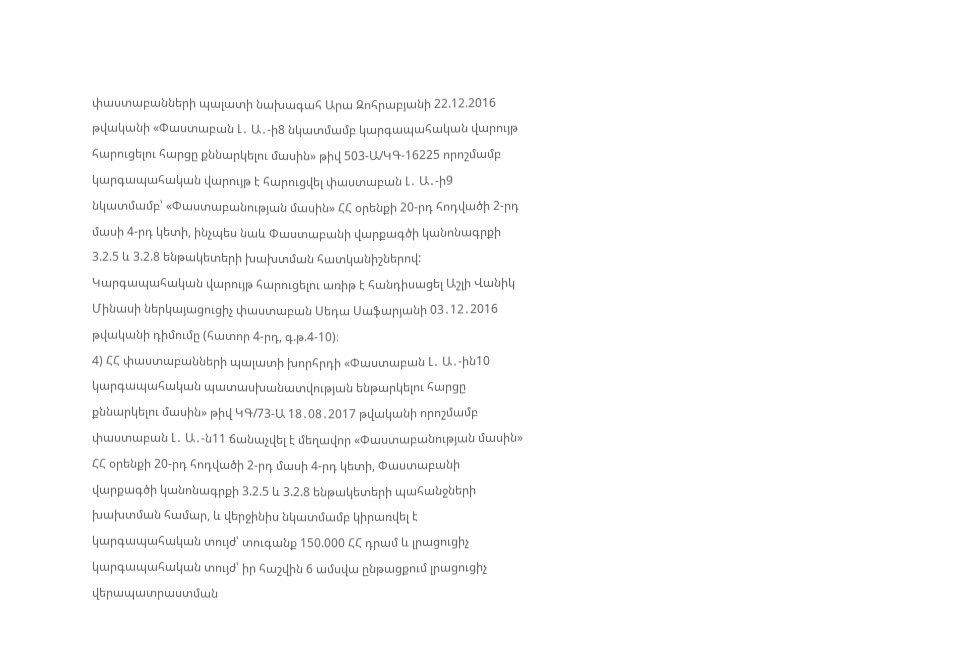փաստաբանների պալատի նախագահ Արա Զոհրաբյանի 22.12.2016 թվականի «Փաստաբան Լ․ Ա․-ի8 նկատմամբ կարգապահական վարույթ հարուցելու հարցը քննարկելու մասին» թիվ 503-Ա/ԿԳ-16225 որոշմամբ կարգապահական վարույթ է հարուցվել փաստաբան Լ․ Ա․-ի9 նկատմամբ՝ «Փաստաբանության մասին» ՀՀ օրենքի 20-րդ հոդվածի 2-րդ մասի 4-րդ կետի, ինչպես նաև Փաստաբանի վարքագծի կանոնագրքի 3.2.5 և 3.2.8 ենթակետերի խախտման հատկանիշներով: Կարգապահական վարույթ հարուցելու առիթ է հանդիսացել Աշլի Վանիկ Մինասի ներկայացուցիչ փաստաբան Սեդա Սաֆարյանի 03․12․2016 թվականի դիմումը (հատոր 4-րդ, գ.թ.4-10)։
4) ՀՀ փաստաբանների պալատի խորհրդի «Փաստաբան Լ․ Ա․-ին10 կարգապահական պատասխանատվության ենթարկելու հարցը քննարկելու մասին» թիվ ԿԳ/73-Ա 18․08․2017 թվականի որոշմամբ փաստաբան Լ․ Ա․-ն11 ճանաչվել է մեղավոր «Փաստաբանության մասին» ՀՀ օրենքի 20-րդ հոդվածի 2-րդ մասի 4-րդ կետի, Փաստաբանի վարքագծի կանոնագրքի 3.2.5 և 3.2.8 ենթակետերի պահանջների խախտման համար, և վերջինիս նկատմամբ կիրառվել է կարգապահական տույժ՝ տուգանք 150.000 ՀՀ դրամ և լրացուցիչ կարգապահական տույժ՝ իր հաշվին 6 ամսվա ընթացքում լրացուցիչ վերապատրաստման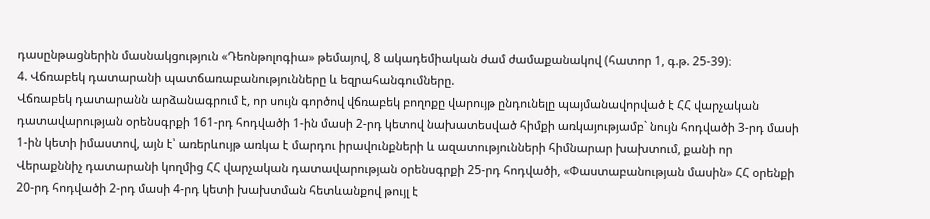դասընթացներին մասնակցություն «Դեոնթոլոգիա» թեմայով, 8 ակադեմիական ժամ ժամաքանակով (հատոր 1, գ.թ. 25-39)։
4. Վճռաբեկ դատարանի պատճառաբանությունները և եզրահանգումները.
Վճռաբեկ դատարանն արձանագրում է, որ սույն գործով վճռաբեկ բողոքը վարույթ ընդունելը պայմանավորված է ՀՀ վարչական դատավարության օրենսգրքի 161-րդ հոդվածի 1-ին մասի 2-րդ կետով նախատեսված հիմքի առկայությամբ` նույն հոդվածի 3-րդ մասի 1-ին կետի իմաստով, այն է՝ առերևույթ առկա է մարդու իրավունքների և ազատությունների հիմնարար խախտում, քանի որ Վերաքննիչ դատարանի կողմից ՀՀ վարչական դատավարության օրենսգրքի 25-րդ հոդվածի, «Փաստաբանության մասին» ՀՀ օրենքի 20-րդ հոդվածի 2-րդ մասի 4-րդ կետի խախտման հետևանքով թույլ է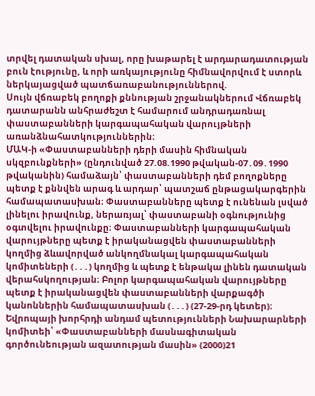տրվել դատական սխալ, որը խաթարել է արդարադատության բուն էությունը, և որի առկայությունը հիմնավորվում է ստորև ներկայացված պատճառաբանություններով.
Սույն վճռաբեկ բողոքի քննության շրջանակներում Վճռաբեկ դատարանն անհրաժեշտ է համարում անդրադառնալ փաստաբանների կարգապահական վարույթների առանձնահատկություններին։
ՄԱԿ-ի «Փաստաբանների դերի մասին հիմնական սկզբունքների» (ընդունված 27.08.1990 թվական-07․09․1990 թվականին) համաձայն՝ փաստաբանների դեմ բողոքները պետք է քննվեն արագ և արդար՝ պատշաճ ընթացակարգերին համապատասխան։ Փաստաբանները պետք է ունենան լսված լինելու իրավունք, ներառյալ՝ փաստաբանի օգնությունից օգտվելու իրավունքը։ Փաստաբանների կարգապահական վարույթները պետք է իրականացվեն փաստաբանների կողմից ձևավորված անկողմնակալ կարգապահական կոմիտեների (․․․) կողմից և պետք է ենթակա լինեն դատական վերահսկողության։ Բոլոր կարգապահական վարույթները պետք է իրականացվեն փաստաբանների վարքագծի կանոններին համապատասխան (․․․) (27-29-րդ կետեր)։
Եվրոպայի խորհրդի անդամ պետությունների Նախարարների կոմիտեի՝ «Փաստաբանների մասնագիտական գործունեության ազատության մասին» (2000)21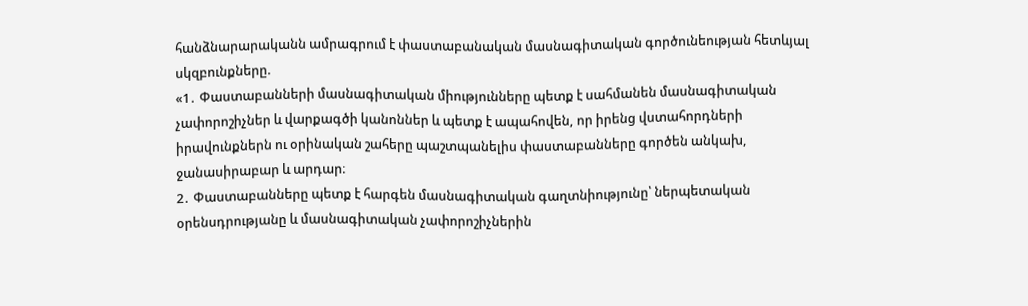հանձնարարականն ամրագրում է փաստաբանական մասնագիտական գործունեության հետևյալ սկզբունքները.
«1․ Փաստաբանների մասնագիտական միությունները պետք է սահմանեն մասնագիտական չափորոշիչներ և վարքագծի կանոններ և պետք է ապահովեն, որ իրենց վստահորդների իրավունքներն ու օրինական շահերը պաշտպանելիս փաստաբանները գործեն անկախ, ջանասիրաբար և արդար։
2․ Փաստաբանները պետք է հարգեն մասնագիտական գաղտնիությունը՝ ներպետական օրենսդրությանը և մասնագիտական չափորոշիչներին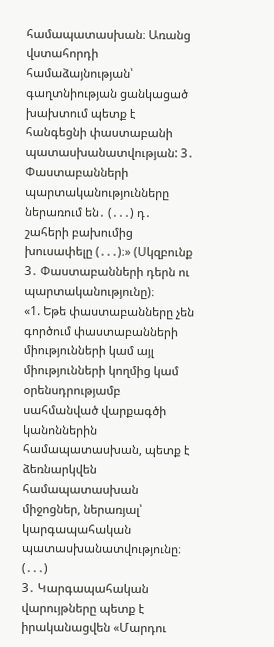համապատասխան։ Առանց վստահորդի համաձայնության՝ գաղտնիության ցանկացած խախտում պետք է հանգեցնի փաստաբանի պատասխանատվության: 3․ Փաստաբանների պարտականությունները ներառում են․ (․․․) դ․ շահերի բախումից խուսափելը (․․․)։» (Սկզբունք 3․ Փաստաբանների դերն ու պարտականությունը)։
«1. Եթե փաստաբանները չեն գործում փաստաբանների միությունների կամ այլ միությունների կողմից կամ օրենսդրությամբ սահմանված վարքագծի կանոններին համապատասխան, պետք է ձեռնարկվեն համապատասխան միջոցներ, ներառյալ՝ կարգապահական պատասխանատվությունը։ (․․․)
3․ Կարգապահական վարույթները պետք է իրականացվեն «Մարդու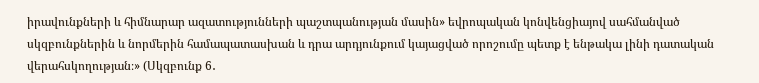իրավունքների և հիմնարար ազատությունների պաշտպանության մասին» եվրոպական կոնվենցիայով սահմանված սկզբունքներին և նորմերին համապատասխան և դրա արդյունքում կայացված որոշումը պետք է ենթակա լինի դատական վերահսկողության։» (Սկզբունք 6․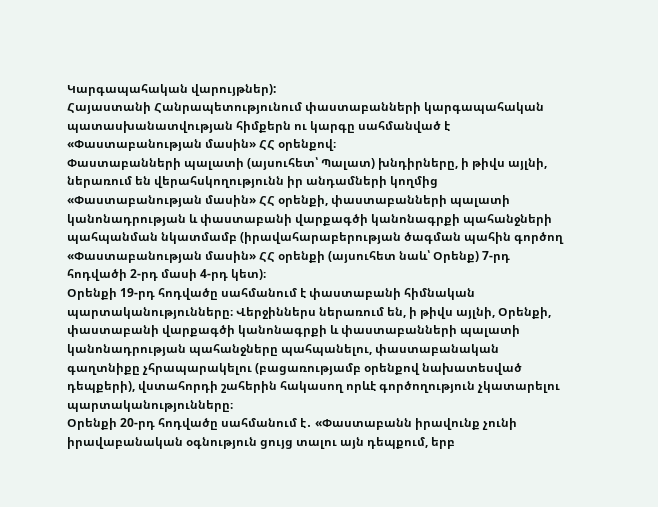Կարգապահական վարույթներ):
Հայաստանի Հանրապետությունում փաստաբանների կարգապահական պատասխանատվության հիմքերն ու կարգը սահմանված է «Փաստաբանության մասին» ՀՀ օրենքով։
Փաստաբանների պալատի (այսուհետ՝ Պալատ) խնդիրները, ի թիվս այլնի, ներառում են վերահսկողությունն իր անդամների կողմից «Փաստաբանության մասին» ՀՀ օրենքի, փաստաբանների պալատի կանոնադրության և փաստաբանի վարքագծի կանոնագրքի պահանջների պահպանման նկատմամբ (իրավահարաբերության ծագման պահին գործող «Փաստաբանության մասին» ՀՀ օրենքի (այսուհետ նաև՝ Օրենք) 7-րդ հոդվածի 2-րդ մասի 4-րդ կետ)։
Օրենքի 19-րդ հոդվածը սահմանում է փաստաբանի հիմնական պարտականությունները։ Վերջիններս ներառում են, ի թիվս այլնի, Օրենքի, փաստաբանի վարքագծի կանոնագրքի և փաստաբանների պալատի կանոնադրության պահանջները պահպանելու, փաստաբանական գաղտնիքը չհրապարակելու (բացառությամբ օրենքով նախատեսված դեպքերի), վստահորդի շահերին հակասող որևէ գործողություն չկատարելու պարտականությունները։
Օրենքի 20-րդ հոդվածը սահմանում է․ «Փաստաբանն իրավունք չունի իրավաբանական օգնություն ցույց տալու այն դեպքում, երբ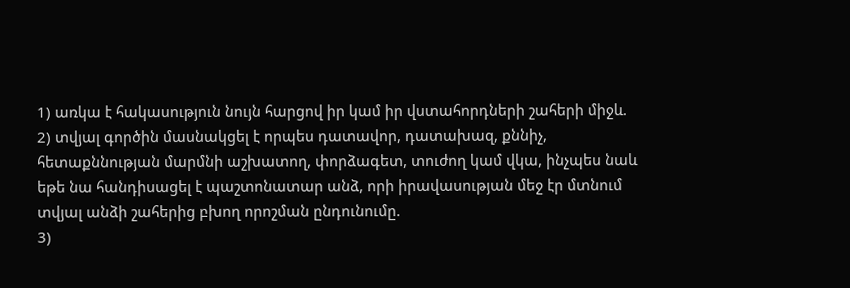1) առկա է հակասություն նույն հարցով իր կամ իր վստահորդների շահերի միջև.
2) տվյալ գործին մասնակցել է որպես դատավոր, դատախազ, քննիչ, հետաքննության մարմնի աշխատող, փորձագետ, տուժող կամ վկա, ինչպես նաև եթե նա հանդիսացել է պաշտոնատար անձ, որի իրավասության մեջ էր մտնում տվյալ անձի շահերից բխող որոշման ընդունումը.
3)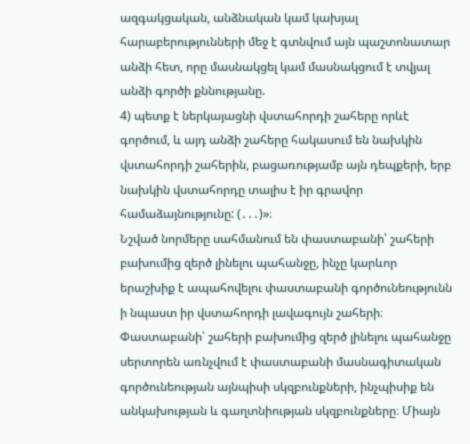ազգակցական, անձնական կամ կախյալ հարաբերությունների մեջ է գտնվում այն պաշտոնատար անձի հետ, որը մասնակցել կամ մասնակցում է տվյալ անձի գործի քննությանը.
4) պետք է ներկայացնի վստահորդի շահերը որևէ գործում, և այդ անձի շահերը հակասում են նախկին վստահորդի շահերին, բացառությամբ այն դեպքերի, երբ նախկին վստահորդը տալիս է իր գրավոր համաձայնությունը: (․․․)»։
Նշված նորմերը սահմանում են փաստաբանի՝ շահերի բախումից զերծ լինելու պահանջը, ինչը կարևոր երաշխիք է ապահովելու փաստաբանի գործունեությունն ի նպաստ իր վստահորդի լավագույն շահերի։ Փաստաբանի՝ շահերի բախումից զերծ լինելու պահանջը սերտորեն առնչվում է փաստաբանի մասնագիտական գործունեության այնպիսի սկզբունքների, ինչպիսիք են անկախության և գաղտնիության սկզբունքները։ Միայն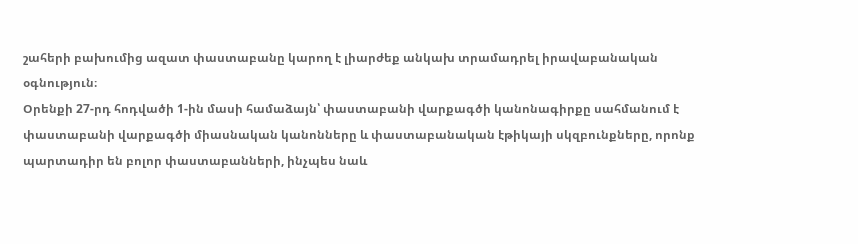շահերի բախումից ազատ փաստաբանը կարող է լիարժեք անկախ տրամադրել իրավաբանական օգնություն։
Օրենքի 27-րդ հոդվածի 1-ին մասի համաձայն՝ փաստաբանի վարքագծի կանոնագիրքը սահմանում է փաստաբանի վարքագծի միասնական կանոնները և փաստաբանական էթիկայի սկզբունքները, որոնք պարտադիր են բոլոր փաստաբանների, ինչպես նաև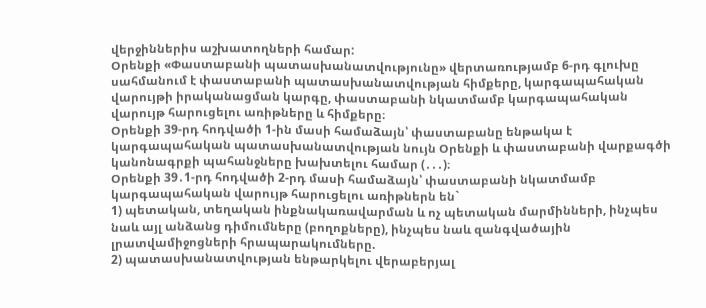վերջիններիս աշխատողների համար:
Օրենքի «Փաստաբանի պատասխանատվությունը» վերտառությամբ 6-րդ գլուխը սահմանում է փաստաբանի պատասխանատվության հիմքերը, կարգապահական վարույթի իրականացման կարգը, փաստաբանի նկատմամբ կարգապահական վարույթ հարուցելու առիթները և հիմքերը։
Օրենքի 39-րդ հոդվածի 1-ին մասի համաձայն՝ փաստաբանը ենթակա է կարգապահական պատասխանատվության նույն Օրենքի և փաստաբանի վարքագծի կանոնագրքի պահանջները խախտելու համար (․․․)։
Օրենքի 39․1-րդ հոդվածի 2-րդ մասի համաձայն՝ փաստաբանի նկատմամբ կարգապահական վարույթ հարուցելու առիթներն են`
1) պետական, տեղական ինքնակառավարման և ոչ պետական մարմինների, ինչպես նաև այլ անձանց դիմումները (բողոքները), ինչպես նաև զանգվածային լրատվամիջոցների հրապարակումները.
2) պատասխանատվության ենթարկելու վերաբերյալ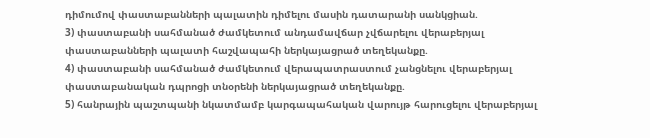դիմումով փաստաբանների պալատին դիմելու մասին դատարանի սանկցիան.
3) փաստաբանի սահմանած ժամկետում անդամավճար չվճարելու վերաբերյալ փաստաբանների պալատի հաշվապահի ներկայացրած տեղեկանքը.
4) փաստաբանի սահմանած ժամկետում վերապատրաստում չանցնելու վերաբերյալ փաստաբանական դպրոցի տնօրենի ներկայացրած տեղեկանքը.
5) հանրային պաշտպանի նկատմամբ կարգապահական վարույթ հարուցելու վերաբերյալ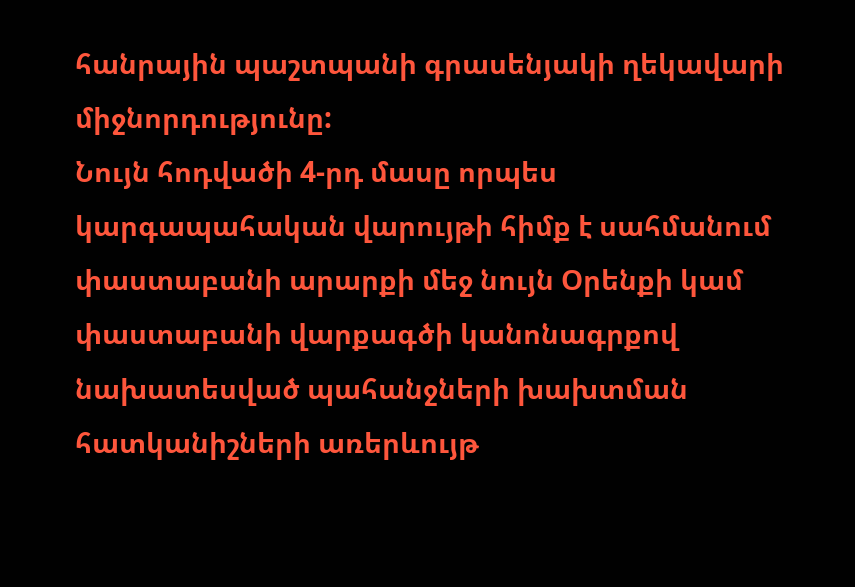հանրային պաշտպանի գրասենյակի ղեկավարի միջնորդությունը:
Նույն հոդվածի 4-րդ մասը որպես կարգապահական վարույթի հիմք է սահմանում փաստաբանի արարքի մեջ նույն Օրենքի կամ փաստաբանի վարքագծի կանոնագրքով նախատեսված պահանջների խախտման հատկանիշների առերևույթ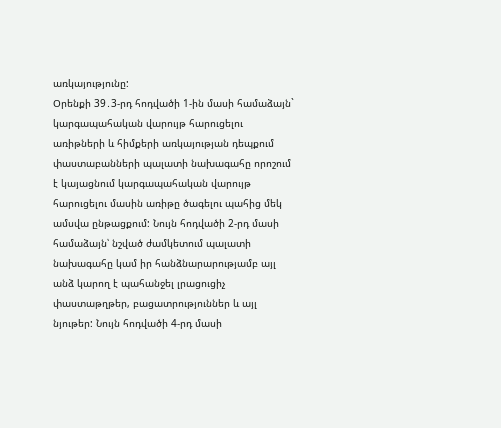առկայությունը:
Օրենքի 39․3-րդ հոդվածի 1-ին մասի համաձայն` կարգապահական վարույթ հարուցելու առիթների և հիմքերի առկայության դեպքում փաստաբանների պալատի նախագահը որոշում է կայացնում կարգապահական վարույթ հարուցելու մասին առիթը ծագելու պահից մեկ ամսվա ընթացքում: Նույն հոդվածի 2-րդ մասի համաձայն՝ նշված ժամկետում պալատի նախագահը կամ իր հանձնարարությամբ այլ անձ կարող է պահանջել լրացուցիչ փաստաթղթեր, բացատրություններ և այլ նյութեր: Նույն հոդվածի 4-րդ մասի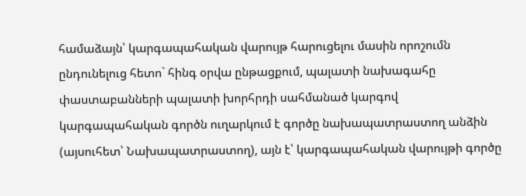համաձայն՝ կարգապահական վարույթ հարուցելու մասին որոշումն ընդունելուց հետո` հինգ օրվա ընթացքում, պալատի նախագահը փաստաբանների պալատի խորհրդի սահմանած կարգով կարգապահական գործն ուղարկում է գործը նախապատրաստող անձին (այսուհետ՝ Նախապատրաստող), այն է՝ կարգապահական վարույթի գործը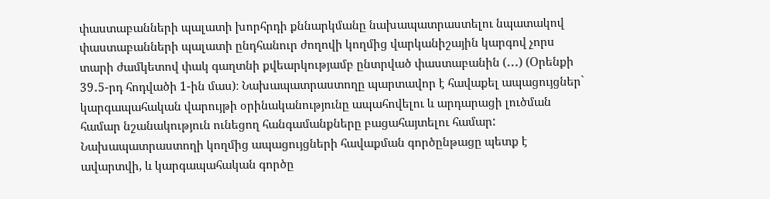փաստաբանների պալատի խորհրդի քննարկմանը նախապատրաստելու նպատակով փաստաբանների պալատի ընդհանուր ժողովի կողմից վարկանիշային կարգով չորս տարի ժամկետով փակ գաղտնի քվեարկությամբ ընտրված փաստաբանին (․․․) (Օրենքի 39․5-րդ հոդվածի 1-ին մաս)։ Նախապատրաստողը պարտավոր է հավաքել ապացույցներ` կարգապահական վարույթի օրինականությունը ապահովելու և արդարացի լուծման համար նշանակություն ունեցող հանգամանքները բացահայտելու համար: Նախապատրաստողի կողմից ապացույցների հավաքման գործընթացը պետք է ավարտվի, և կարգապահական գործը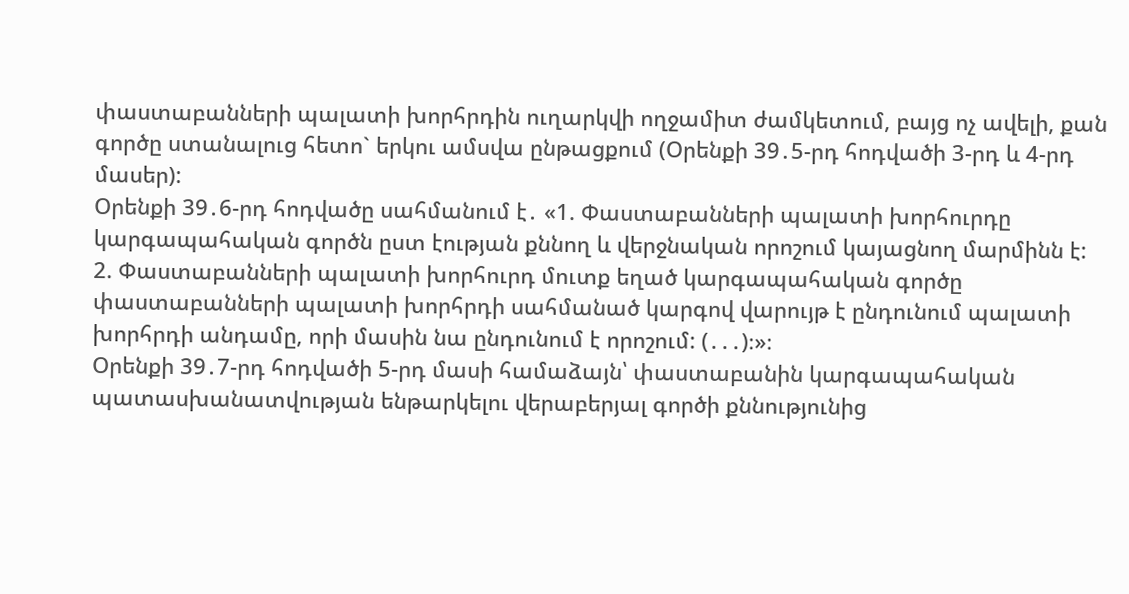փաստաբանների պալատի խորհրդին ուղարկվի ողջամիտ ժամկետում, բայց ոչ ավելի, քան գործը ստանալուց հետո` երկու ամսվա ընթացքում (Օրենքի 39․5-րդ հոդվածի 3-րդ և 4-րդ մասեր):
Օրենքի 39․6-րդ հոդվածը սահմանում է․ «1. Փաստաբանների պալատի խորհուրդը կարգապահական գործն ըստ էության քննող և վերջնական որոշում կայացնող մարմինն է:
2. Փաստաբանների պալատի խորհուրդ մուտք եղած կարգապահական գործը փաստաբանների պալատի խորհրդի սահմանած կարգով վարույթ է ընդունում պալատի խորհրդի անդամը, որի մասին նա ընդունում է որոշում: (․․․)։»։
Օրենքի 39․7-րդ հոդվածի 5-րդ մասի համաձայն՝ փաստաբանին կարգապահական պատասխանատվության ենթարկելու վերաբերյալ գործի քննությունից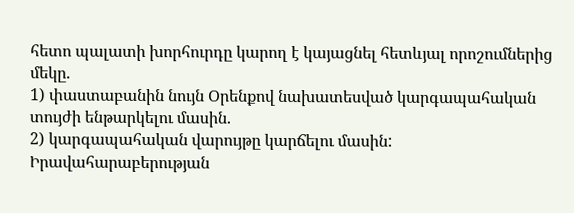հետո պալատի խորհուրդը կարող է կայացնել հետևյալ որոշումներից մեկը.
1) փաստաբանին նույն Օրենքով նախատեսված կարգապահական տույժի ենթարկելու մասին.
2) կարգապահական վարույթը կարճելու մասին:
Իրավահարաբերության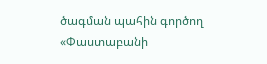ծագման պահին գործող «Փաստաբանի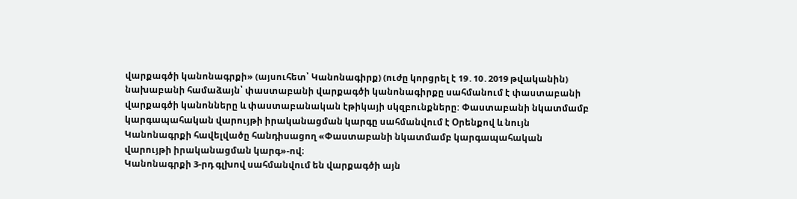վարքագծի կանոնագրքի» (այսուհետ՝ Կանոնագիրք) (ուժը կորցրել է 19․10․2019 թվականին) նախաբանի համաձայն՝ փաստաբանի վարքագծի կանոնագիրքը սահմանում է փաստաբանի վարքագծի կանոնները և փաստաբանական էթիկայի սկզբունքները: Փաստաբանի նկատմամբ կարգապահական վարույթի իրականացման կարգը սահմանվում է Օրենքով և նույն Կանոնագրքի հավելվածը հանդիսացող «Փաստաբանի նկատմամբ կարգապահական վարույթի իրականացման կարգ»-ով։
Կանոնագրքի 3-րդ գլխով սահմանվում են վարքագծի այն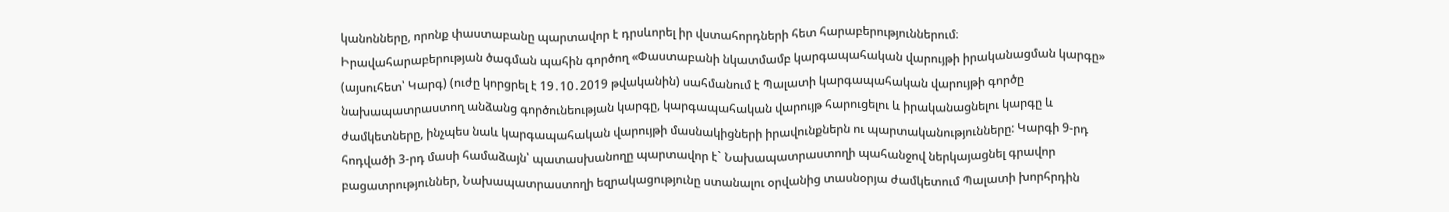կանոնները, որոնք փաստաբանը պարտավոր է դրսևորել իր վստահորդների հետ հարաբերություններում։
Իրավահարաբերության ծագման պահին գործող «Փաստաբանի նկատմամբ կարգապահական վարույթի իրականացման կարգը» (այսուհետ՝ Կարգ) (ուժը կորցրել է 19․10․2019 թվականին) սահմանում է Պալատի կարգապահական վարույթի գործը նախապատրաստող անձանց գործունեության կարգը, կարգապահական վարույթ հարուցելու և իրականացնելու կարգը և ժամկետները, ինչպես նաև կարգապահական վարույթի մասնակիցների իրավունքներն ու պարտականությունները: Կարգի 9-րդ հոդվածի 3-րդ մասի համաձայն՝ պատասխանողը պարտավոր է` Նախապատրաստողի պահանջով ներկայացնել գրավոր բացատրություններ, Նախապատրաստողի եզրակացությունը ստանալու օրվանից տասնօրյա ժամկետում Պալատի խորհրդին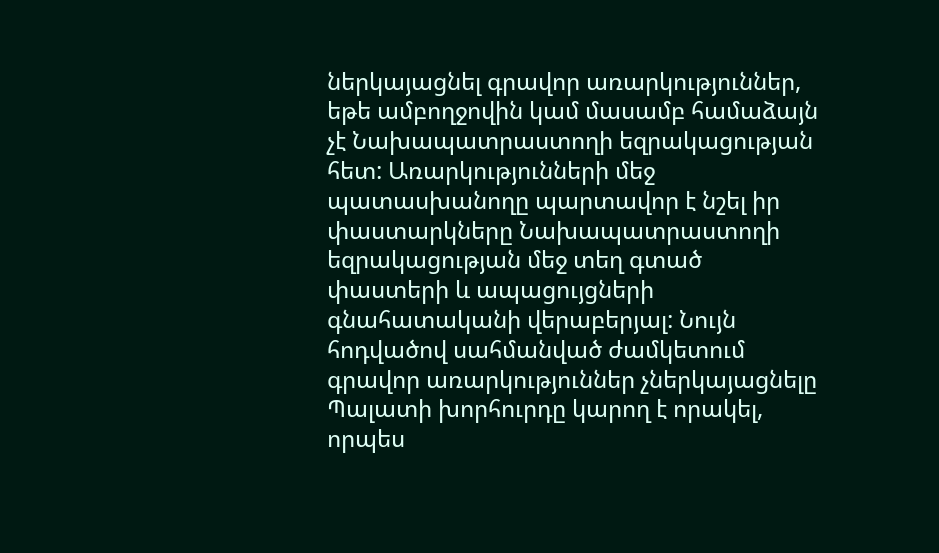ներկայացնել գրավոր առարկություններ, եթե ամբողջովին կամ մասամբ համաձայն չէ Նախապատրաստողի եզրակացության հետ: Առարկությունների մեջ պատասխանողը պարտավոր է նշել իր փաստարկները Նախապատրաստողի եզրակացության մեջ տեղ գտած փաստերի և ապացույցների գնահատականի վերաբերյալ: Նույն հոդվածով սահմանված ժամկետում գրավոր առարկություններ չներկայացնելը Պալատի խորհուրդը կարող է որակել, որպես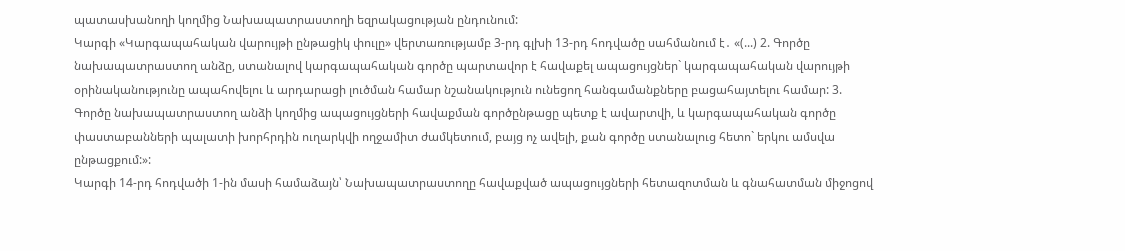պատասխանողի կողմից Նախապատրաստողի եզրակացության ընդունում:
Կարգի «Կարգապահական վարույթի ընթացիկ փուլը» վերտառությամբ 3-րդ գլխի 13-րդ հոդվածը սահմանում է․ «(...) 2. Գործը նախապատրաստող անձը, ստանալով կարգապահական գործը պարտավոր է հավաքել ապացույցներ` կարգապահական վարույթի օրինականությունը ապահովելու և արդարացի լուծման համար նշանակություն ունեցող հանգամանքները բացահայտելու համար: 3. Գործը նախապատրաստող անձի կողմից ապացույցների հավաքման գործընթացը պետք է ավարտվի, և կարգապահական գործը փաստաբանների պալատի խորհրդին ուղարկվի ողջամիտ ժամկետում, բայց ոչ ավելի, քան գործը ստանալուց հետո` երկու ամսվա ընթացքում:»:
Կարգի 14-րդ հոդվածի 1-ին մասի համաձայն՝ Նախապատրաստողը հավաքված ապացույցների հետազոտման և գնահատման միջոցով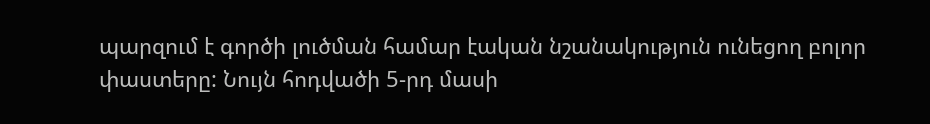պարզում է գործի լուծման համար էական նշանակություն ունեցող բոլոր փաստերը: Նույն հոդվածի 5-րդ մասի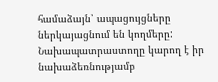համաձայն՝ ապացույցները ներկայացնում են կողմերը: Նախապատրաստողը կարող է իր նախաձեռնությամբ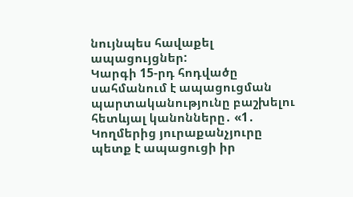նույնպես հավաքել ապացույցներ:
Կարգի 15-րդ հոդվածը սահմանում է ապացուցման պարտականությունը բաշխելու հետևյալ կանոնները․ «1․ Կողմերից յուրաքանչյուրը պետք է ապացուցի իր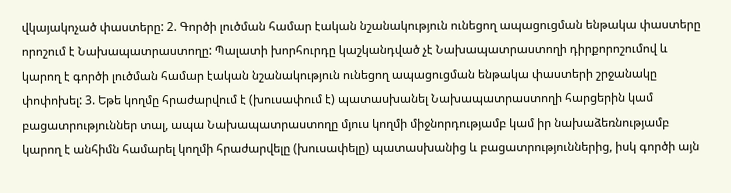վկայակոչած փաստերը: 2. Գործի լուծման համար էական նշանակություն ունեցող ապացուցման ենթակա փաստերը որոշում է Նախապատրաստողը: Պալատի խորհուրդը կաշկանդված չէ Նախապատրաստողի դիրքորոշումով և կարող է գործի լուծման համար էական նշանակություն ունեցող ապացուցման ենթակա փաստերի շրջանակը փոփոխել: 3. Եթե կողմը հրաժարվում է (խուսափում է) պատասխանել Նախապատրաստողի հարցերին կամ բացատրություններ տալ, ապա Նախապատրաստողը մյուս կողմի միջնորդությամբ կամ իր նախաձեռնությամբ կարող է անհիմն համարել կողմի հրաժարվելը (խուսափելը) պատասխանից և բացատրություններից, իսկ գործի այն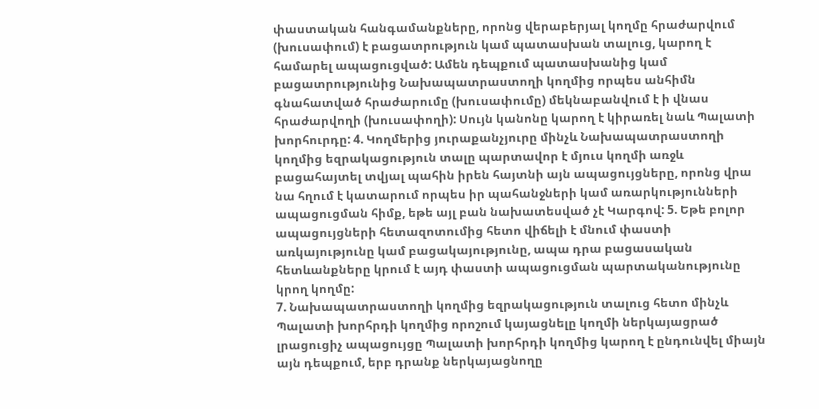փաստական հանգամանքները, որոնց վերաբերյալ կողմը հրաժարվում (խուսափում) է բացատրություն կամ պատասխան տալուց, կարող է համարել ապացուցված: Ամեն դեպքում պատասխանից կամ բացատրությունից Նախապատրաստողի կողմից որպես անհիմն գնահատված հրաժարումը (խուսափումը) մեկնաբանվում է ի վնաս հրաժարվողի (խուսափողի): Սույն կանոնը կարող է կիրառել նաև Պալատի խորհուրդը: 4. Կողմերից յուրաքանչյուրը մինչև Նախապատրաստողի կողմից եզրակացություն տալը պարտավոր է մյուս կողմի առջև բացահայտել տվյալ պահին իրեն հայտնի այն ապացույցները, որոնց վրա նա հղում է կատարում որպես իր պահանջների կամ առարկությունների ապացուցման հիմք, եթե այլ բան նախատեսված չէ Կարգով: 5. Եթե բոլոր ապացույցների հետազոտումից հետո վիճելի է մնում փաստի առկայությունը կամ բացակայությունը, ապա դրա բացասական հետևանքները կրում է այդ փաստի ապացուցման պարտականությունը կրող կողմը:
7. Նախապատրաստողի կողմից եզրակացություն տալուց հետո մինչև Պալատի խորհրդի կողմից որոշում կայացնելը կողմի ներկայացրած լրացուցիչ ապացույցը Պալատի խորհրդի կողմից կարող է ընդունվել միայն այն դեպքում, երբ դրանք ներկայացնողը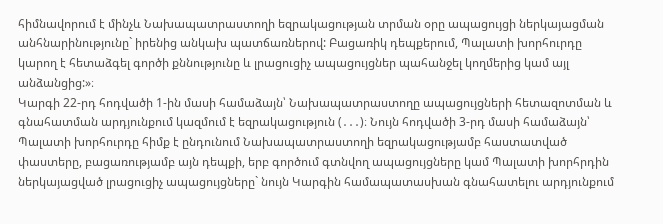հիմնավորում է մինչև Նախապատրաստողի եզրակացության տրման օրը ապացույցի ներկայացման անհնարինությունը` իրենից անկախ պատճառներով: Բացառիկ դեպքերում, Պալատի խորհուրդը կարող է հետաձգել գործի քննությունը և լրացուցիչ ապացույցներ պահանջել կողմերից կամ այլ անձանցից:»։
Կարգի 22-րդ հոդվածի 1-ին մասի համաձայն՝ Նախապատրաստողը ապացույցների հետազոտման և գնահատման արդյունքում կազմում է եզրակացություն (․․․)։ Նույն հոդվածի 3-րդ մասի համաձայն՝ Պալատի խորհուրդը հիմք է ընդունում Նախապատրաստողի եզրակացությամբ հաստատված փաստերը, բացառությամբ այն դեպքի, երբ գործում գտնվող ապացույցները կամ Պալատի խորհրդին ներկայացված լրացուցիչ ապացույցները` նույն Կարգին համապատասխան գնահատելու արդյունքում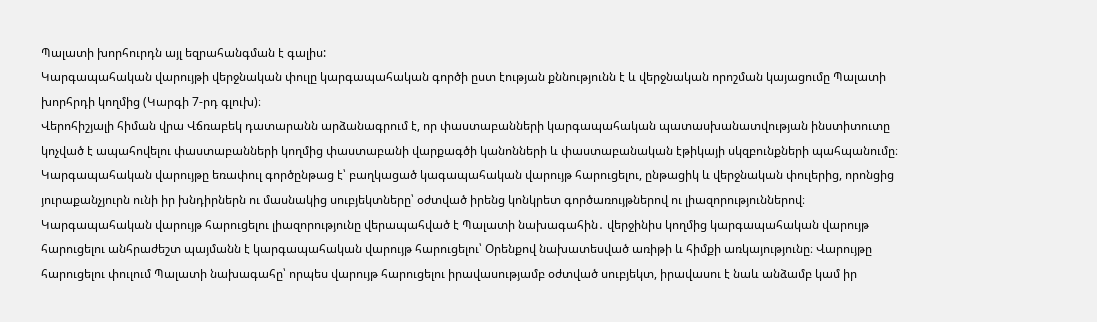Պալատի խորհուրդն այլ եզրահանգման է գալիս:
Կարգապահական վարույթի վերջնական փուլը կարգապահական գործի ըստ էության քննությունն է և վերջնական որոշման կայացումը Պալատի խորհրդի կողմից (Կարգի 7-րդ գլուխ)։
Վերոհիշյալի հիման վրա Վճռաբեկ դատարանն արձանագրում է, որ փաստաբանների կարգապահական պատասխանատվության ինստիտուտը կոչված է ապահովելու փաստաբանների կողմից փաստաբանի վարքագծի կանոնների և փաստաբանական էթիկայի սկզբունքների պահպանումը։
Կարգապահական վարույթը եռափուլ գործընթաց է՝ բաղկացած կագապահական վարույթ հարուցելու, ընթացիկ և վերջնական փուլերից, որոնցից յուրաքանչյուրն ունի իր խնդիրներն ու մասնակից սուբյեկտները՝ օժտված իրենց կոնկրետ գործառույթներով ու լիազորություններով։ Կարգապահական վարույթ հարուցելու լիազորությունը վերապահված է Պալատի նախագահին․ վերջինիս կողմից կարգապահական վարույթ հարուցելու անհրաժեշտ պայմանն է կարգապահական վարույթ հարուցելու՝ Օրենքով նախատեսված առիթի և հիմքի առկայությունը։ Վարույթը հարուցելու փուլում Պալատի նախագահը՝ որպես վարույթ հարուցելու իրավասությամբ օժտված սուբյեկտ, իրավասու է նաև անձամբ կամ իր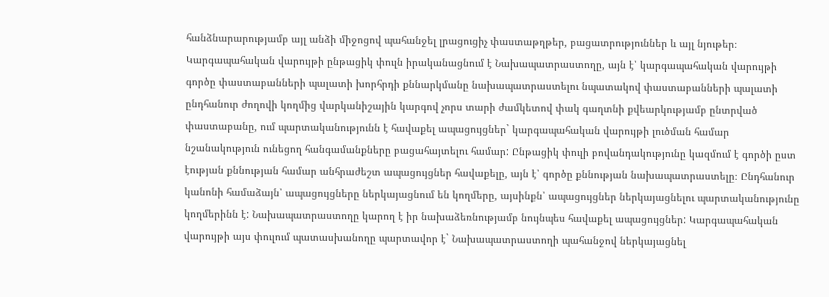հանձնարարությամբ այլ անձի միջոցով պահանջել լրացուցիչ փաստաթղթեր, բացատրություններ և այլ նյութեր։
Կարգապահական վարույթի ընթացիկ փուլն իրականացնում է Նախապատրաստողը, այն է՝ կարգապահական վարույթի գործը փաստաբանների պալատի խորհրդի քննարկմանը նախապատրաստելու նպատակով փաստաբանների պալատի ընդհանուր ժողովի կողմից վարկանիշային կարգով չորս տարի ժամկետով փակ գաղտնի քվեարկությամբ ընտրված փաստաբանը, ում պարտականությունն է հավաքել ապացույցներ` կարգապահական վարույթի լուծման համար նշանակություն ունեցող հանգամանքները բացահայտելու համար: Ընթացիկ փուլի բովանդակությունը կազմում է գործի ըստ էության քննության համար անհրաժեշտ ապացույցներ հավաքելը, այն է՝ գործը քննության նախապատրաստելը։ Ընդհանուր կանոնի համաձայն՝ ապացույցները ներկայացնում են կողմերը, այսինքն՝ ապացույցներ ներկայացնելու պարտականությունը կողմերինն է: Նախապատրաստողը կարող է իր նախաձեռնությամբ նույնպես հավաքել ապացույցներ: Կարգապահական վարույթի այս փուլում պատասխանողը պարտավոր է` Նախապատրաստողի պահանջով ներկայացնել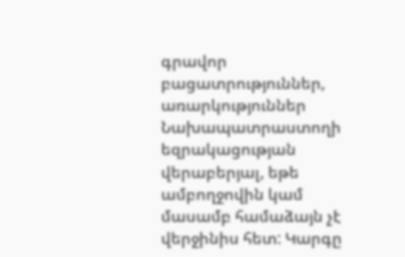գրավոր բացատրություններ, առարկություններ Նախապատրաստողի եզրակացության վերաբերյալ, եթե ամբողջովին կամ մասամբ համաձայն չէ վերջինիս հետ: Կարգը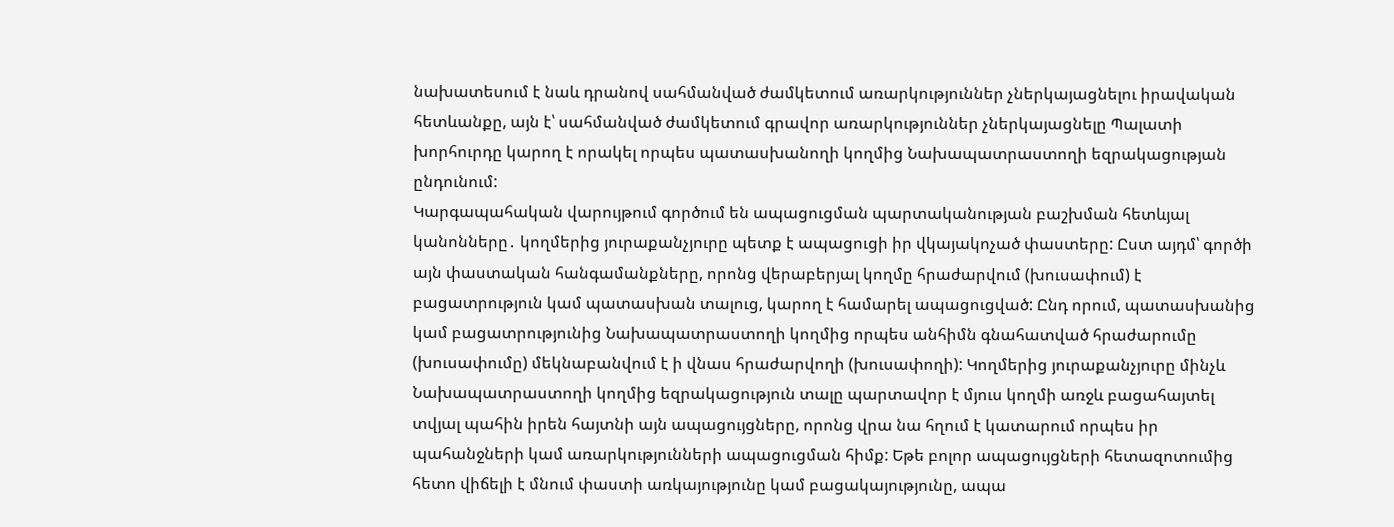նախատեսում է նաև դրանով սահմանված ժամկետում առարկություններ չներկայացնելու իրավական հետևանքը, այն է՝ սահմանված ժամկետում գրավոր առարկություններ չներկայացնելը Պալատի խորհուրդը կարող է որակել որպես պատասխանողի կողմից Նախապատրաստողի եզրակացության ընդունում:
Կարգապահական վարույթում գործում են ապացուցման պարտականության բաշխման հետևյալ կանոնները․ կողմերից յուրաքանչյուրը պետք է ապացուցի իր վկայակոչած փաստերը: Ըստ այդմ՝ գործի այն փաստական հանգամանքները, որոնց վերաբերյալ կողմը հրաժարվում (խուսափում) է բացատրություն կամ պատասխան տալուց, կարող է համարել ապացուցված: Ընդ որում, պատասխանից կամ բացատրությունից Նախապատրաստողի կողմից որպես անհիմն գնահատված հրաժարումը (խուսափումը) մեկնաբանվում է ի վնաս հրաժարվողի (խուսափողի): Կողմերից յուրաքանչյուրը մինչև Նախապատրաստողի կողմից եզրակացություն տալը պարտավոր է մյուս կողմի առջև բացահայտել տվյալ պահին իրեն հայտնի այն ապացույցները, որոնց վրա նա հղում է կատարում որպես իր պահանջների կամ առարկությունների ապացուցման հիմք: Եթե բոլոր ապացույցների հետազոտումից հետո վիճելի է մնում փաստի առկայությունը կամ բացակայությունը, ապա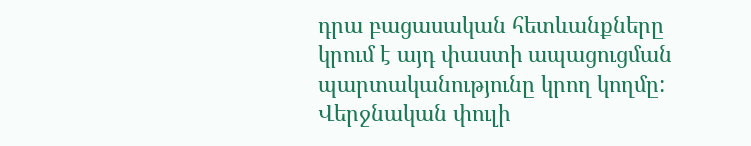դրա բացասական հետևանքները կրում է այդ փաստի ապացուցման պարտականությունը կրող կողմը:
Վերջնական փուլի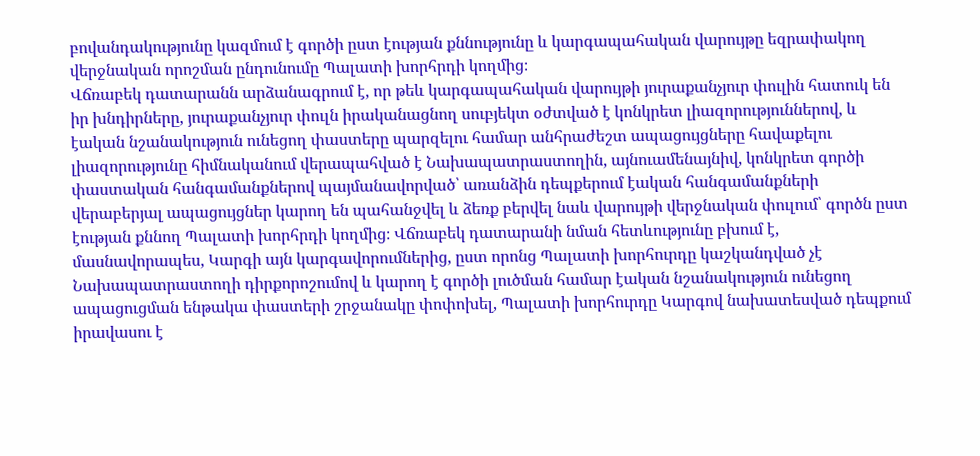բովանդակությունը կազմում է գործի ըստ էության քննությունը և կարգապահական վարույթը եզրափակող վերջնական որոշման ընդունումը Պալատի խորհրդի կողմից։
Վճռաբեկ դատարանն արձանագրում է, որ թեև կարգապահական վարույթի յուրաքանչյուր փուլին հատուկ են իր խնդիրները, յուրաքանչյուր փուլն իրականացնող սուբյեկտ օժտված է կոնկրետ լիազորություններով, և էական նշանակություն ունեցող փաստերը պարզելու համար անհրաժեշտ ապացույցները հավաքելու լիազորությունը հիմնականում վերապահված է Նախապատրաստողին, այնուամենայնիվ, կոնկրետ գործի փաստական հանգամանքներով պայմանավորված՝ առանձին դեպքերում էական հանգամանքների վերաբերյալ ապացույցներ կարող են պահանջվել և ձեռք բերվել նաև վարույթի վերջնական փուլում՝ գործն ըստ էության քննող Պալատի խորհրդի կողմից։ Վճռաբեկ դատարանի նման հետևությունը բխում է, մասնավորապես, Կարգի այն կարգավորումներից, ըստ որոնց Պալատի խորհուրդը կաշկանդված չէ Նախապատրաստողի դիրքորոշումով և կարող է գործի լուծման համար էական նշանակություն ունեցող ապացուցման ենթակա փաստերի շրջանակը փոփոխել, Պալատի խորհուրդը Կարգով նախատեսված դեպքում իրավասու է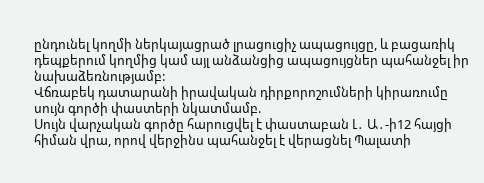ընդունել կողմի ներկայացրած լրացուցիչ ապացույցը, և բացառիկ դեպքերում կողմից կամ այլ անձանցից ապացույցներ պահանջել իր նախաձեռնությամբ:
Վճռաբեկ դատարանի իրավական դիրքորոշումների կիրառումը սույն գործի փաստերի նկատմամբ.
Սույն վարչական գործը հարուցվել է փաստաբան Լ․ Ա․-ի12 հայցի հիման վրա, որով վերջինս պահանջել է վերացնել Պալատի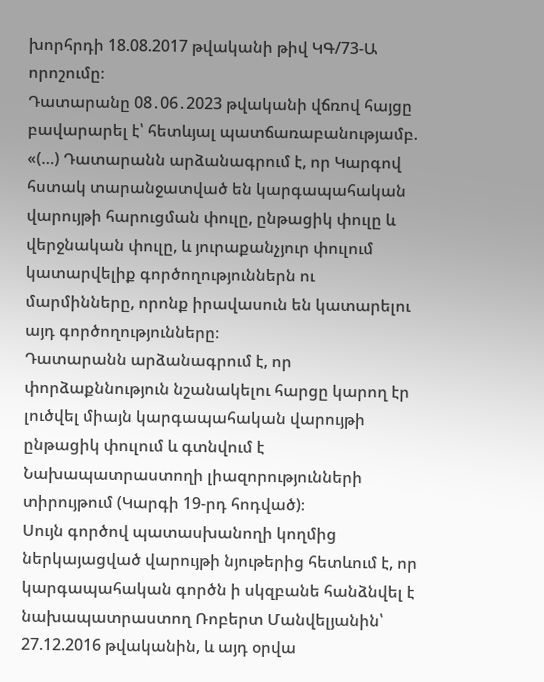խորհրդի 18.08.2017 թվականի թիվ ԿԳ/73-Ա որոշումը։
Դատարանը 08․06․2023 թվականի վճռով հայցը բավարարել է՝ հետևյալ պատճառաբանությամբ. «(…) Դատարանն արձանագրում է, որ Կարգով հստակ տարանջատված են կարգապահական վարույթի հարուցման փուլը, ընթացիկ փուլը և վերջնական փուլը, և յուրաքանչյուր փուլում կատարվելիք գործողություններն ու մարմինները, որոնք իրավասուն են կատարելու այդ գործողությունները։
Դատարանն արձանագրում է, որ փորձաքննություն նշանակելու հարցը կարող էր լուծվել միայն կարգապահական վարույթի ընթացիկ փուլում և գտնվում է Նախապատրաստողի լիազորությունների տիրույթում (Կարգի 19-րդ հոդված)։
Սույն գործով պատասխանողի կողմից ներկայացված վարույթի նյութերից հետևում է, որ կարգապահական գործն ի սկզբանե հանձնվել է նախապատրաստող Ռոբերտ Մանվելյանին՝ 27.12.2016 թվականին, և այդ օրվա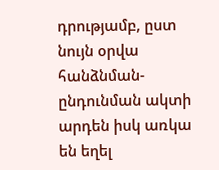դրությամբ, ըստ նույն օրվա հանձնման-ընդունման ակտի արդեն իսկ առկա են եղել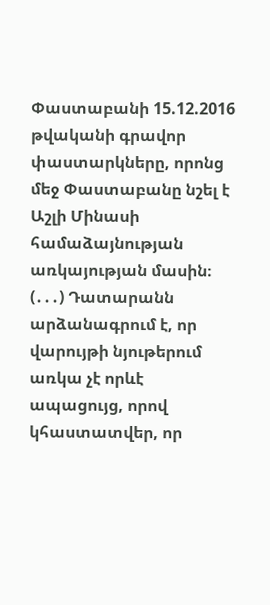Փաստաբանի 15.12.2016 թվականի գրավոր փաստարկները, որոնց մեջ Փաստաբանը նշել է Աշլի Մինասի համաձայնության առկայության մասին։
(․․․) Դատարանն արձանագրում է, որ վարույթի նյութերում առկա չէ որևէ ապացույց, որով կհաստատվեր, որ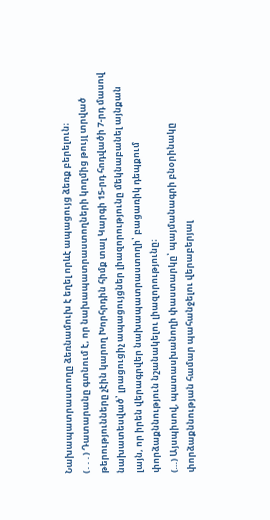Նախապատրաստողը ձեռնամուխ է եղել որևէ ապացույց ձեռք բերելուն։
(․․․) Դատարանը գտնում է, որ նախապատրաստողների կողմից թույլ տրված թերությունները չէին կարող Խորհրդին հիմք տալ Կարգի 15-րդ հոդվածի 7-րդ մասով նախատեսված՝ լրացուցիչ ապացույցներ լիազորությունը մեկնաբանել այնքան լայն, որ իրեն վերագրվեր նախապատրաստողի՝ բացառիկ դեպքում փորձաքննություն նշանակելու լիազորությունը։
(…) Այսպիսով, պատասխանողի փաստարկը՝ պայմանագրի բնօրինակը փորձաքննության համար պահանջելու վերաբերյալ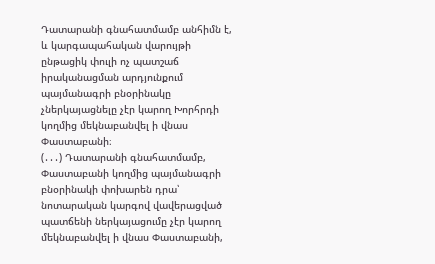Դատարանի գնահատմամբ անհիմն է, և կարգապահական վարույթի ընթացիկ փուլի ոչ պատշաճ իրականացման արդյունքում պայմանագրի բնօրինակը չներկայացնելը չէր կարող Խորհրդի կողմից մեկնաբանվել ի վնաս Փաստաբանի։
(․․․) Դատարանի գնահատմամբ, Փաստաբանի կողմից պայմանագրի բնօրինակի փոխարեն դրա՝ նոտարական կարգով վավերացված պատճենի ներկայացումը չէր կարող մեկնաբանվել ի վնաս Փաստաբանի,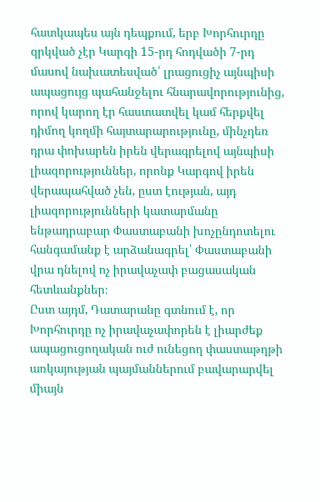հատկապես այն դեպքում, երբ Խորհուրդը զրկված չէր Կարգի 15-րդ հոդվածի 7-րդ մասով նախատեսված՝ լրացուցիչ այնպիսի ապացույց պահանջելու հնարավորությունից, որով կարող էր հաստատվել կամ հերքվել դիմող կողմի հայտարարությունը, մինչդեռ դրա փոխարեն իրեն վերագրելով այնպիսի լիազորություններ, որոնք Կարգով իրեն վերապահված չեն, ըստ էության, այդ լիազորությունների կատարմանը ենթադրաբար Փաստաբանի խոչընդոտելու հանգամանք է արձանագրել՝ Փաստաբանի վրա դնելով ոչ իրավաչափ բացասական հետևանքներ։
Ըստ այդմ, Դատարանը գտնում է, որ Խորհուրդը ոչ իրավաչափորեն է լիարժեք ապացուցողական ուժ ունեցող փաստաթղթի առկայության պայմաններում բավարարվել միայն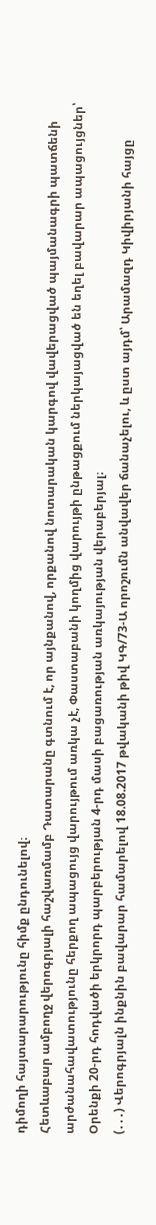դիմողի հայտարարությունը հիմք ընդունելով։
Հետևաբար ամբողջ վերոգրյալի հաշվառմամբ Դատարանը գտնում է, որ այնքանով, որքանով նոտարական կարգով վավերացված պայմանագրի պատճենի արժանահավատությունը հերքող ապացույց վարույթում առկա չէ, Փաստաբանի կողմից վարույթի ընթացքում ներկայացված են եղել բավարար ապացույցներ՝ Օրենքի 20-րդ հոդվածի երկրորդ պարբերության 4-րդ մասի բացառության առկայության վերաբերյալ։
(․․․) Վերոգրյալն ինքնին բավարար համարելով 18.08.2017 թվականի թիվ ԿԳ/73-Ա որոշումն անվավեր ճանաչելու, և ըստ այդմ՝ Արամազդ Կիվիրյանի հայցը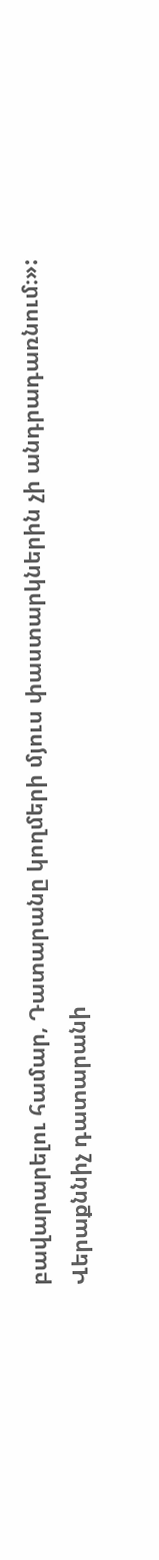բավարարելու համար, Դատարանը կողմերի մյուս փաստարկներին չի անդրադառնում։»:
Վերաքննիչ դատարանի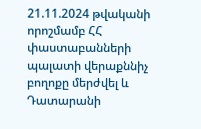21.11.2024 թվականի որոշմամբ ՀՀ փաստաբանների պալատի վերաքննիչ բողոքը մերժվել և Դատարանի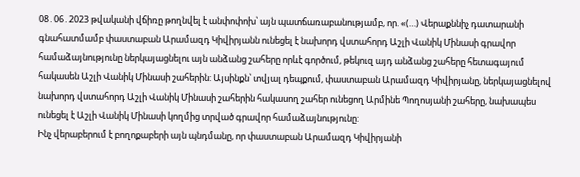08․06․2023 թվականի վճիռը թողնվել է անփոփոխ՝ այն պատճառաբանությամբ, որ. «(…) Վերաքննիչ դատարանի գնահատմամբ փաստաբան Արամազդ Կիվիրյանն ունեցել է նախորդ վստահորդ Աշլի Վանիկ Մինասի գրավոր համաձայնությունը ներկայացնելու այն անձանց շահերը որևէ գործում, թեկուզ այդ անձանց շահերը հետագայում հակասեն Աշլի Վանիկ Մինասի շահերին: Այսինքն՝ տվյալ դեպքում, փաստաբան Արամազդ Կիվիրյանը, ներկայացնելով նախորդ վստահորդ Աշլի Վանիկ Մինասի շահերին հակասող շահեր ունեցող Արմինե Պողոսյանի շահերը, նախապես ունեցել է Աշլի Վանիկ Մինասի կողմից տրված գրավոր համաձայնությունը:
Ինչ վերաբերում է բողոքաբերի այն պնդմանը, որ փաստաբան Արամազդ Կիվիրյանի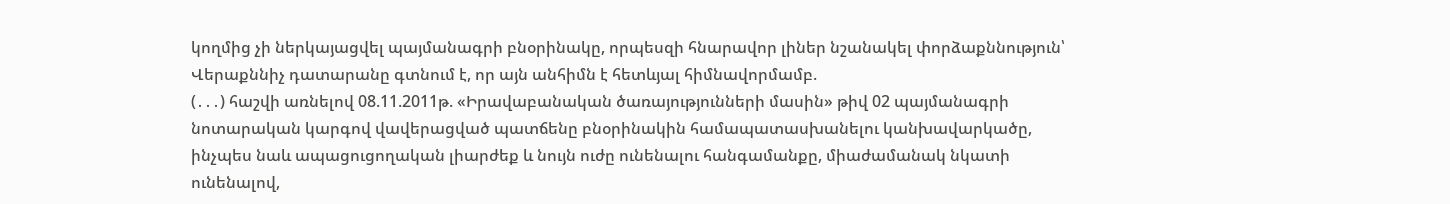կողմից չի ներկայացվել պայմանագրի բնօրինակը, որպեսզի հնարավոր լիներ նշանակել փորձաքննություն՝ Վերաքննիչ դատարանը գտնում է, որ այն անհիմն է հետևյալ հիմնավորմամբ.
(․․․) հաշվի առնելով 08.11.2011թ. «Իրավաբանական ծառայությունների մասին» թիվ 02 պայմանագրի նոտարական կարգով վավերացված պատճենը բնօրինակին համապատասխանելու կանխավարկածը, ինչպես նաև ապացուցողական լիարժեք և նույն ուժը ունենալու հանգամանքը, միաժամանակ նկատի ունենալով,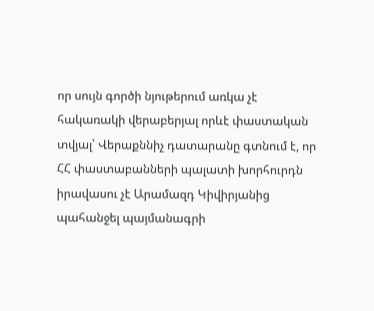որ սույն գործի նյութերում առկա չէ հակառակի վերաբերյալ որևէ փաստական տվյալ՝ Վերաքննիչ դատարանը գտնում է, որ ՀՀ փաստաբանների պալատի խորհուրդն իրավասու չէ Արամազդ Կիվիրյանից պահանջել պայմանագրի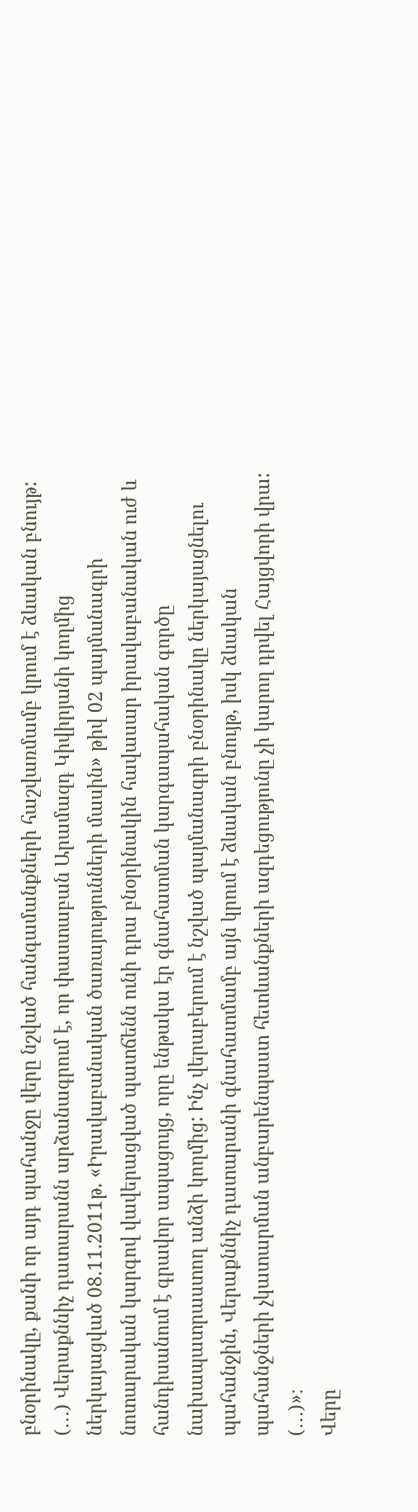բնօրինակը, քանի որ այդ պահանջը վերը նշված հանգամանքների հաշվառմամբ կրում է ձևական բնույթ:
(․․․) Վերաքննիչ դատարանն արձանագրում է, որ փաստաբան Արամազդ Կիվիրյանի կողմից ներկայացված 08.11.2011թ. «Իրավաբանական ծառայությունների մասին» թիվ 02 պայմանագրի նոտարական կարգով վավերացված պատճենն ունի դրա բնօրինակին հավասար իրավաբանական ուժ և հանդիսանում է գրավոր ապացույց, որը ենթակա էր գնահատման կարգապահական գործը նախապատրաստող անձի կողմից: Ինչ վերաբերում է նշված պայմանագրի բնօրինակը ներկայացնելու պահանջին, Վերաքննիչ դատարանի գնահատմամբ այն կրում է ձևական բնույթ, իսկ ձևական պահանջների չկատարման անբարենպաստ հետևանքների ազդեցությունը չի կարող դրվել Հայցվորի վրա: (․․․)»։
Վերը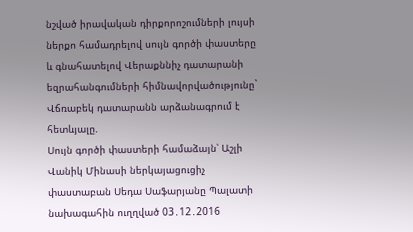նշված իրավական դիրքորոշումների լույսի ներքո համադրելով սույն գործի փաստերը և գնահատելով Վերաքննիչ դատարանի եզրահանգումների հիմնավորվածությունը` Վճռաբեկ դատարանն արձանագրում է հետևյալը.
Սույն գործի փաստերի համաձայն՝ Աշլի Վանիկ Մինասի ներկայացուցիչ փաստաբան Սեդա Սաֆարյանը Պալատի նախագահին ուղղված 03․12․2016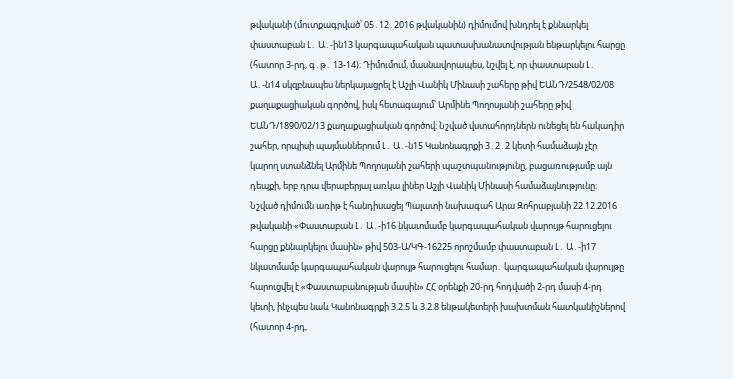թվականի (մուտքագրված՝ 05․12․2016 թվականին) դիմումով խնդրել է քննարկել փաստաբան Լ․ Ա․-ին13 կարգապահական պատասխանատվության ենթարկելու հարցը (հատոր 3-րդ, գ․թ․ 13-14)։ Դիմումում, մասնավորապես, նշվել է, որ փաստաբան Լ․ Ա․-ն14 սկզբնապես ներկայացրել է Աշլի Վանիկ Մինասի շահերը թիվ ԵԱՆԴ/2548/02/08 քաղաքացիական գործով, իսկ հետագայում՝ Արմինե Պողոսյանի շահերը թիվ ԵԱՆԴ/1890/02/13 քաղաքացիական գործով։ Նշված վստահորդներն ունեցել են հակադիր շահեր, որպիսի պայմաններում Լ․ Ա․-ն15 Կանոնագրքի 3․2․2 կետի համաձայն չէր կարող ստանձնել Արմինե Պողոսյանի շահերի պաշտպանությունը, բացառությամբ այն դեպքի, երբ դրա վերաբերյալ առկա լիներ Աշլի Վանիկ Մինասի համաձայնությունը։
Նշված դիմումն առիթ է հանդիսացել Պալատի նախագահ Արա Զոհրաբյանի 22.12.2016 թվականի «Փաստաբան Լ․ Ա․-ի16 նկատմամբ կարգապահական վարույթ հարուցելու հարցը քննարկելու մասին» թիվ 503-Ա/ԿԳ-16225 որոշմամբ փաստաբան Լ․ Ա․-ի17 նկատմամբ կարգապահական վարույթ հարուցելու համար․ կարգապահական վարույթը հարուցվել է «Փաստաբանության մասին» ՀՀ օրենքի 20-րդ հոդվածի 2-րդ մասի 4-րդ կետի, ինչպես նաև Կանոնագրքի 3.2.5 և 3.2.8 ենթակետերի խախտման հատկանիշներով (հատոր 4-րդ,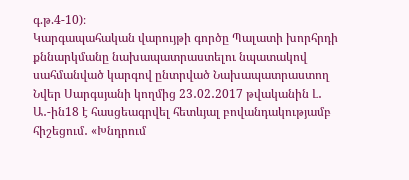գ.թ.4-10)։
Կարգապահական վարույթի գործը Պալատի խորհրդի քննարկմանը նախապատրաստելու նպատակով սահմանված կարգով ընտրված Նախապատրաստող Նվեր Սարգսյանի կողմից 23․02․2017 թվականին Լ․ Ա․-ին18 է հասցեագրվել հետևյալ բովանդակությամբ հիշեցում․ «Խնդրում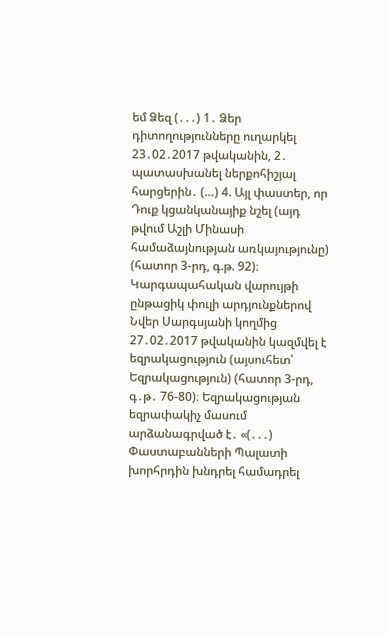եմ Ձեզ (․․․) 1․ Ձեր դիտողությունները ուղարկել 23․02․2017 թվականին, 2․ պատասխանել ներքոհիշյալ հարցերին․ (…) 4. Այլ փաստեր, որ Դուք կցանկանայիք նշել (այդ թվում Աշլի Մինասի համաձայնության առկայությունը) (հատոր 3-րդ, գ.թ. 92)։
Կարգապահական վարույթի ընթացիկ փուլի արդյունքներով Նվեր Սարգսյանի կողմից 27․02․2017 թվականին կազմվել է եզրակացություն (այսուհետ՝ Եզրակացություն) (հատոր 3-րդ, գ․թ․ 76-80)։ Եզրակացության եզրափակիչ մասում արձանագրված է․ «(․․․) Փաստաբանների Պալատի խորհրդին խնդրել համադրել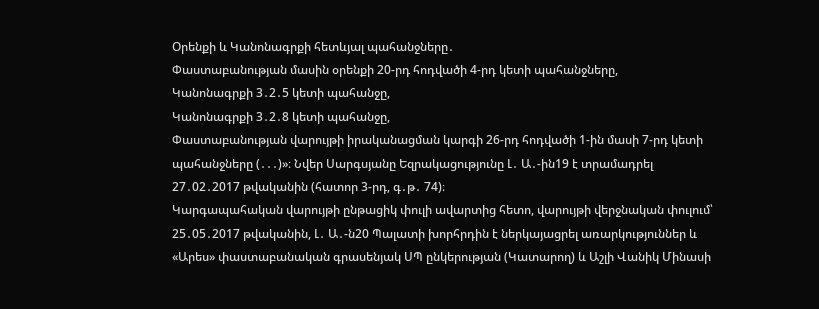Օրենքի և Կանոնագրքի հետևյալ պահանջները․
Փաստաբանության մասին օրենքի 20-րդ հոդվածի 4-րդ կետի պահանջները,
Կանոնագրքի 3․2․5 կետի պահանջը,
Կանոնագրքի 3․2․8 կետի պահանջը,
Փաստաբանության վարույթի իրականացման կարգի 26-րդ հոդվածի 1-ին մասի 7-րդ կետի պահանջները (․․․)»։ Նվեր Սարգսյանը Եզրակացությունը Լ․ Ա․-ին19 է տրամադրել 27․02․2017 թվականին (հատոր 3-րդ, գ․թ․ 74)։
Կարգապահական վարույթի ընթացիկ փուլի ավարտից հետո, վարույթի վերջնական փուլում՝ 25․05․2017 թվականին, Լ․ Ա․-ն20 Պալատի խորհրդին է ներկայացրել առարկություններ և «Արես» փաստաբանական գրասենյակ ՍՊ ընկերության (Կատարող) և Աշլի Վանիկ Մինասի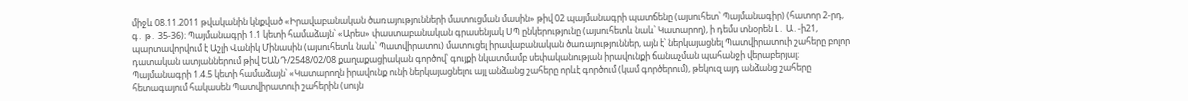միջև 08.11.2011 թվականին կնքված «Իրավաբանական ծառայությունների մատուցման մասին» թիվ 02 պայմանագրի պատճենը (այսուհետ՝ Պայմանագիր) (հատոր 2-րդ, գ․ թ․ 35-36)։ Պայմանագրի 1.1 կետի համաձայն՝ «Արես» փաստաբանական գրասենյակ ՍՊ ընկերությունը (այսուհետև նաև՝ Կատարող), ի դեմս տնօրեն Լ․ Ա․-ի21, պարտավորվում է Աշլի Վանիկ Մինասին (այսուհետև նաև՝ Պատվիրատու) մատուցել իրավաբանական ծառայություններ, այն է՝ ներկայացնել Պատվիրատուի շահերը բոլոր դատական ատյաններում թիվ ԵԱՆԴ/2548/02/08 քաղաքացիական գործով՝ գույքի նկատմամբ սեփականության իրավունքի ճանաչման պահանջի վերաբերյալ։ Պայմանագրի 1.4.5 կետի համաձայն՝ «Կատարողն իրավունք ունի ներկայացնելու այլ անձանց շահերը որևէ գործում (կամ գործերում), թեկուզ այդ անձանց շահերը հետագայում հակասեն Պատվիրատուի շահերին (սույն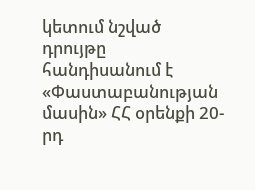կետում նշված դրույթը հանդիսանում է «Փաստաբանության մասին» ՀՀ օրենքի 20-րդ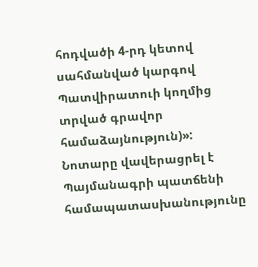հոդվածի 4-րդ կետով սահմանված կարգով Պատվիրատուի կողմից տրված գրավոր համաձայնություն)»: Նոտարը վավերացրել է Պայմանագրի պատճենի համապատասխանությունը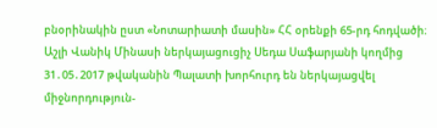բնօրինակին ըստ «Նոտարիատի մասին» ՀՀ օրենքի 65-րդ հոդվածի։
Աշլի Վանիկ Մինասի ներկայացուցիչ Սեդա Սաֆարյանի կողմից 31․05․2017 թվականին Պալատի խորհուրդ են ներկայացվել միջնորդություն-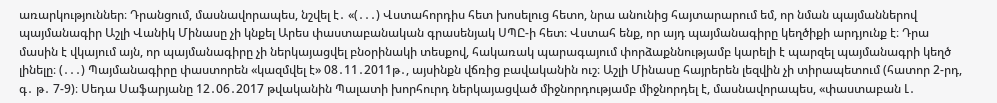առարկություններ։ Դրանցում, մասնավորապես, նշվել է․ «(․․․) Վստահորդիս հետ խոսելուց հետո, նրա անունից հայտարարում եմ, որ նման պայմաններով պայմանագիր Աշլի Վանիկ Մինասը չի կնքել Արես փաստաբանական գրասենյակ ՍՊԸ-ի հետ։ Վստահ ենք, որ այդ պայմանագիրը կեղծիքի արդյունք է։ Դրա մասին է վկայում այն, որ պայմանագիրը չի ներկայացվել բնօրինակի տեսքով, հակառակ պարագայում փորձաքննությամբ կարելի է պարզել պայմանագրի կեղծ լինելը։ (․․․) Պայմանագիրը փաստորեն «կազմվել է» 08․11․2011թ․, այսինքն վճռից բավականին ուշ։ Աշլի Մինասը հայրերեն լեզվին չի տիրապետում (հատոր 2-րդ, գ․ թ․ 7-9)։ Սեդա Սաֆարյանը 12․06․2017 թվականին Պալատի խորհուրդ ներկայացված միջնորդությամբ միջնորդել է, մասնավորապես, «փաստաբան Լ․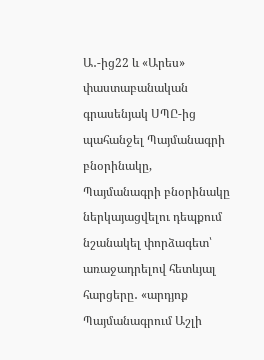Ա․-ից22 և «Արես» փաստաբանական գրասենյակ ՍՊԸ-ից պահանջել Պայմանագրի բնօրինակը, Պայմանագրի բնօրինակը ներկայացվելու դեպքում նշանակել փորձագետ՝ առաջադրելով հետևյալ հարցերը․ «արդյոք Պայմանագրում Աշլի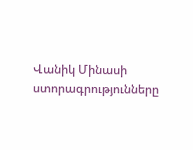Վանիկ Մինասի ստորագրությունները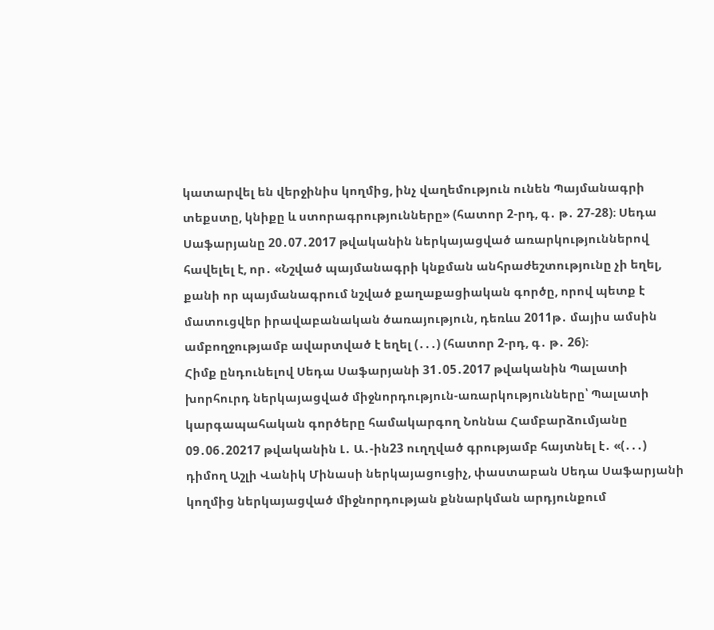կատարվել են վերջինիս կողմից, ինչ վաղեմություն ունեն Պայմանագրի տեքստը, կնիքը և ստորագրությունները» (հատոր 2-րդ, գ․ թ․ 27-28)։ Սեդա Սաֆարյանը 20․07․2017 թվականին ներկայացված առարկություններով հավելել է, որ․ «Նշված պայմանագրի կնքման անհրաժեշտությունը չի եղել, քանի որ պայմանագրում նշված քաղաքացիական գործը, որով պետք է մատուցվեր իրավաբանական ծառայություն, դեռևս 2011թ․ մայիս ամսին ամբողջությամբ ավարտված է եղել (․․․) (հատոր 2-րդ, գ․ թ․ 26)։
Հիմք ընդունելով Սեդա Սաֆարյանի 31․05․2017 թվականին Պալատի խորհուրդ ներկայացված միջնորդություն-առարկությունները՝ Պալատի կարգապահական գործերը համակարգող Նոննա Համբարձումյանը 09․06․20217 թվականին Լ․ Ա․-ին23 ուղղված գրությամբ հայտնել է․ «(․․․) դիմող Աշլի Վանիկ Մինասի ներկայացուցիչ, փաստաբան Սեդա Սաֆարյանի կողմից ներկայացված միջնորդության քննարկման արդյունքում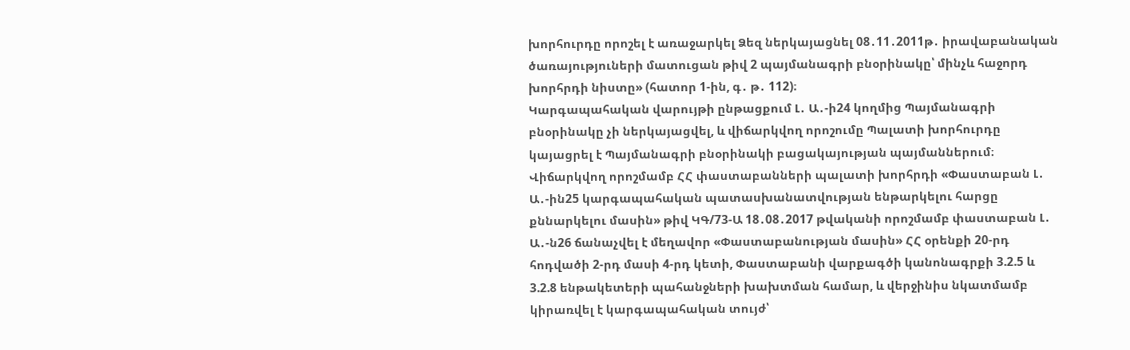խորհուրդը որոշել է առաջարկել Ձեզ ներկայացնել 08․11․2011թ․ իրավաբանական ծառայություների մատուցան թիվ 2 պայմանագրի բնօրինակը՝ մինչև հաջորդ խորհրդի նիստը» (հատոր 1-ին, գ․ թ․ 112)։
Կարգապահական վարույթի ընթացքում Լ․ Ա․-ի24 կողմից Պայմանագրի բնօրինակը չի ներկայացվել, և վիճարկվող որոշումը Պալատի խորհուրդը կայացրել է Պայմանագրի բնօրինակի բացակայության պայմաններում։
Վիճարկվող որոշմամբ ՀՀ փաստաբանների պալատի խորհրդի «Փաստաբան Լ․ Ա․-ին25 կարգապահական պատասխանատվության ենթարկելու հարցը քննարկելու մասին» թիվ ԿԳ/73-Ա 18․08․2017 թվականի որոշմամբ փաստաբան Լ․ Ա․-ն26 ճանաչվել է մեղավոր «Փաստաբանության մասին» ՀՀ օրենքի 20-րդ հոդվածի 2-րդ մասի 4-րդ կետի, Փաստաբանի վարքագծի կանոնագրքի 3.2.5 և 3.2.8 ենթակետերի պահանջների խախտման համար, և վերջինիս նկատմամբ կիրառվել է կարգապահական տույժ՝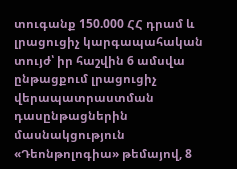տուգանք 150.000 ՀՀ դրամ և լրացուցիչ կարգապահական տույժ՝ իր հաշվին 6 ամսվա ընթացքում լրացուցիչ վերապատրաստման դասընթացներին մասնակցություն «Դեոնթոլոգիա» թեմայով, 8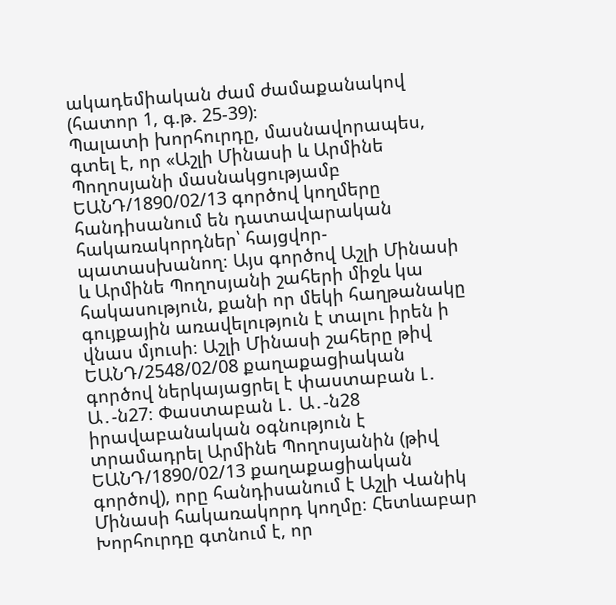ակադեմիական ժամ ժամաքանակով (հատոր 1, գ.թ. 25-39)։
Պալատի խորհուրդը, մասնավորապես, գտել է, որ «Աշլի Մինասի և Արմինե Պողոսյանի մասնակցությամբ ԵԱՆԴ/1890/02/13 գործով կողմերը հանդիսանում են դատավարական հակառակորդներ՝ հայցվոր-պատասխանող։ Այս գործով Աշլի Մինասի և Արմինե Պողոսյանի շահերի միջև կա հակասություն, քանի որ մեկի հաղթանակը գույքային առավելություն է տալու իրեն ի վնաս մյուսի։ Աշլի Մինասի շահերը թիվ ԵԱՆԴ/2548/02/08 քաղաքացիական գործով ներկայացրել է փաստաբան Լ․ Ա․-ն27։ Փաստաբան Լ․ Ա․-ն28 իրավաբանական օգնություն է տրամադրել Արմինե Պողոսյանին (թիվ ԵԱՆԴ/1890/02/13 քաղաքացիական գործով), որը հանդիսանում է Աշլի Վանիկ Մինասի հակառակորդ կողմը։ Հետևաբար Խորհուրդը գտնում է, որ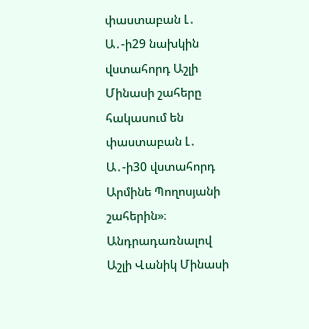փաստաբան Լ․ Ա․-ի29 նախկին վստահորդ Աշլի Մինասի շահերը հակասում են փաստաբան Լ․ Ա․-ի30 վստահորդ Արմինե Պողոսյանի շահերին»։ Անդրադառնալով Աշլի Վանիկ Մինասի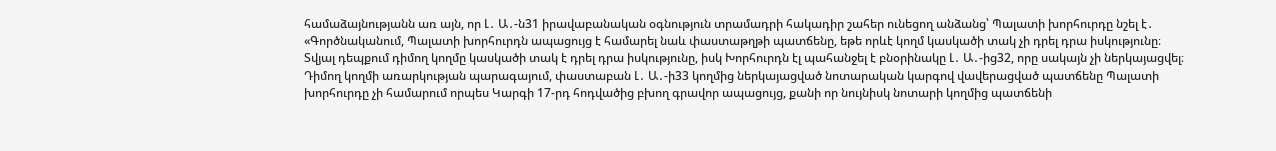համաձայնությանն առ այն, որ Լ․ Ա․-ն31 իրավաբանական օգնություն տրամադրի հակադիր շահեր ունեցող անձանց՝ Պալատի խորհուրդը նշել է․ «Գործնականում, Պալատի խորհուրդն ապացույց է համարել նաև փաստաթղթի պատճենը, եթե որևէ կողմ կասկածի տակ չի դրել դրա իսկությունը։ Տվյալ դեպքում դիմող կողմը կասկածի տակ է դրել դրա իսկությունը, իսկ Խորհուրդն էլ պահանջել է բնօրինակը Լ․ Ա․-ից32, որը սակայն չի ներկայացվել։ Դիմող կողմի առարկության պարագայում, փաստաբան Լ․ Ա․-ի33 կողմից ներկայացված նոտարական կարգով վավերացված պատճենը Պալատի խորհուրդը չի համարում որպես Կարգի 17-րդ հոդվածից բխող գրավոր ապացույց, քանի որ նույնիսկ նոտարի կողմից պատճենի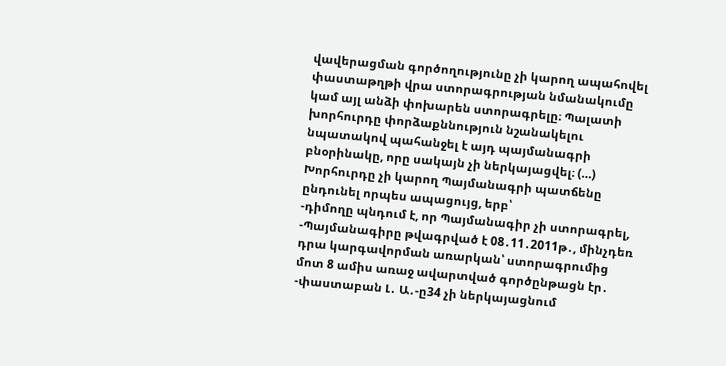վավերացման գործողությունը չի կարող ապահովել փաստաթղթի վրա ստորագրության նմանակումը կամ այլ անձի փոխարեն ստորագրելը։ Պալատի խորհուրդը փորձաքննություն նշանակելու նպատակով պահանջել է այդ պայմանագրի բնօրինակը, որը սակայն չի ներկայացվել։ (…) Խորհուրդը չի կարող Պայմանագրի պատճենը ընդունել որպես ապացույց, երբ՝
-դիմողը պնդում է, որ Պայմանագիր չի ստորագրել,
-Պայմանագիրը թվագրված է 08․11․2011թ․, մինչդեռ դրա կարգավորման առարկան՝ ստորագրումից մոտ 8 ամիս առաջ ավարտված գործընթացն էր․
-փաստաբան Լ․ Ա․-ը34 չի ներկայացնում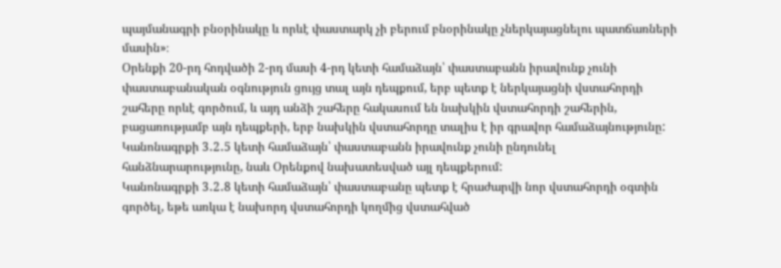պայմանագրի բնօրինակը և որևէ փաստարկ չի բերում բնօրինակը չներկայացնելու պատճառների մասին»։
Օրենքի 20-րդ հոդվածի 2-րդ մասի 4-րդ կետի համաձայն՝ փաստաբանն իրավունք չունի փաստաբանական օգնություն ցույց տալ այն դեպքում, երբ պետք է ներկայացնի վստահորդի շահերը որևէ գործում, և այդ անձի շահերը հակասում են նախկին վստահորդի շահերին, բացառությամբ այն դեպքերի, երբ նախկին վստահորդը տալիս է իր գրավոր համաձայնությունը:
Կանոնագրքի 3․2․5 կետի համաձայն՝ փաստաբանն իրավունք չունի ընդունել հանձնարարությունը, նաև Օրենքով նախատեսված այլ դեպքերում:
Կանոնագրքի 3․2․8 կետի համաձայն՝ փաստաբանը պետք է հրաժարվի նոր վստահորդի օգտին գործել, եթե առկա է նախորդ վստահորդի կողմից վստահված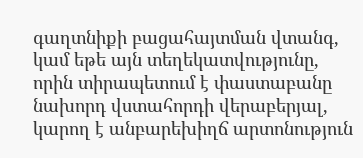գաղտնիքի բացահայտման վտանգ, կամ եթե այն տեղեկատվությունը, որին տիրապետում է փաստաբանը նախորդ վստահորդի վերաբերյալ, կարող է անբարեխիղճ արտոնություն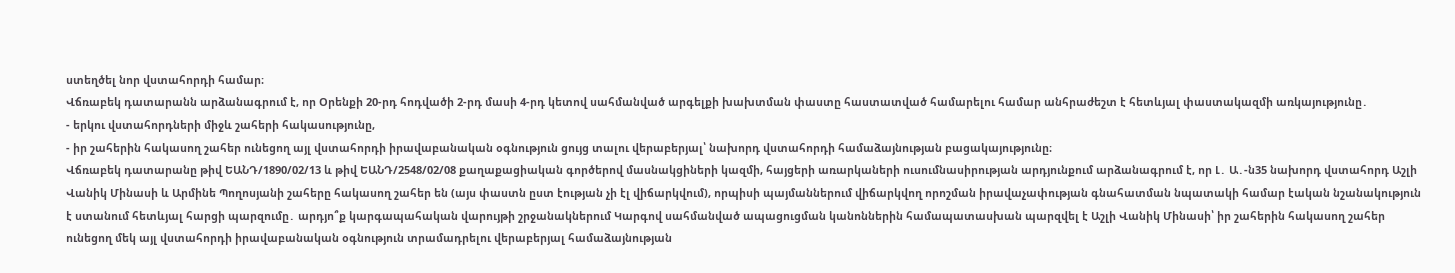ստեղծել նոր վստահորդի համար։
Վճռաբեկ դատարանն արձանագրում է, որ Օրենքի 20-րդ հոդվածի 2-րդ մասի 4-րդ կետով սահմանված արգելքի խախտման փաստը հաստատված համարելու համար անհրաժեշտ է հետևյալ փաստակազմի առկայությունը․
- երկու վստահորդների միջև շահերի հակասությունը,
- իր շահերին հակասող շահեր ունեցող այլ վստահորդի իրավաբանական օգնություն ցույց տալու վերաբերյալ՝ նախորդ վստահորդի համաձայնության բացակայությունը։
Վճռաբեկ դատարանը թիվ ԵԱՆԴ/1890/02/13 և թիվ ԵԱՆԴ/2548/02/08 քաղաքացիական գործերով մասնակցիների կազմի, հայցերի առարկաների ուսումնասիրության արդյունքում արձանագրում է, որ Լ․ Ա․-ն35 նախորդ վստահորդ Աշլի Վանիկ Մինասի և Արմինե Պողոսյանի շահերը հակասող շահեր են (այս փաստն ըստ էության չի էլ վիճարկվում), որպիսի պայմաններում վիճարկվող որոշման իրավաչափության գնահատման նպատակի համար էական նշանակություն է ստանում հետևյալ հարցի պարզումը․ արդյո՞ք կարգապահական վարույթի շրջանակներում Կարգով սահմանված ապացուցման կանոններին համապատասխան պարզվել է Աշլի Վանիկ Մինասի՝ իր շահերին հակասող շահեր ունեցող մեկ այլ վստահորդի իրավաբանական օգնություն տրամադրելու վերաբերյալ համաձայնության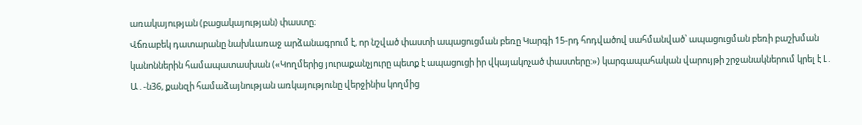առակայության (բացակայության) փաստը։
Վճռաբեկ դատարանը նախևառաջ արձանագրում է, որ նշված փաստի ապացուցման բեռը Կարգի 15-րդ հոդվածով սահմանված՝ ապացուցման բեռի բաշխման կանոններին համապատասխան («Կողմերից յուրաքանչյուրը պետք է ապացուցի իր վկայակոչած փաստերը:») կարգապահական վարույթի շրջանակներում կրել է Լ․ Ա․-ն36, քանզի համաձայնության առկայությունը վերջինիս կողմից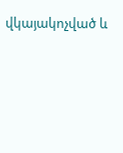վկայակոչված և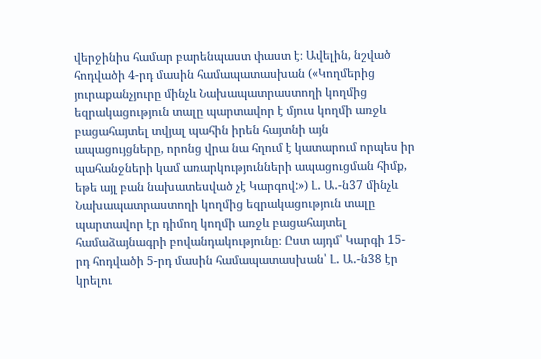վերջինիս համար բարենպաստ փաստ է։ Ավելին, նշված հոդվածի 4-րդ մասին համապատասխան («Կողմերից յուրաքանչյուրը մինչև Նախապատրաստողի կողմից եզրակացություն տալը պարտավոր է մյուս կողմի առջև բացահայտել տվյալ պահին իրեն հայտնի այն ապացույցները, որոնց վրա նա հղում է կատարում որպես իր պահանջների կամ առարկությունների ապացուցման հիմք, եթե այլ բան նախատեսված չէ Կարգով:») Լ․ Ա․-ն37 մինչև Նախապատրաստողի կողմից եզրակացություն տալը պարտավոր էր դիմող կողմի առջև բացահայտել համաձայնագրի բովանդակությունը։ Ըստ այդմ՝ Կարգի 15-րդ հոդվածի 5-րդ մասին համապատասխան՝ Լ․ Ա․-ն38 էր կրելու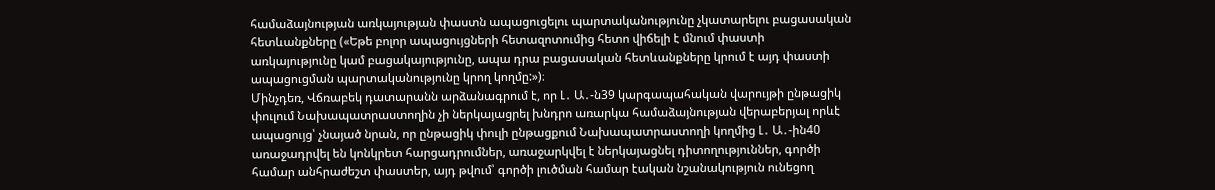համաձայնության առկայության փաստն ապացուցելու պարտականությունը չկատարելու բացասական հետևանքները («Եթե բոլոր ապացույցների հետազոտումից հետո վիճելի է մնում փաստի առկայությունը կամ բացակայությունը, ապա դրա բացասական հետևանքները կրում է այդ փաստի ապացուցման պարտականությունը կրող կողմը:»)։
Մինչդեռ, Վճռաբեկ դատարանն արձանագրում է, որ Լ․ Ա․-ն39 կարգապահական վարույթի ընթացիկ փուլում Նախապատրաստողին չի ներկայացրել խնդրո առարկա համաձայնության վերաբերյալ որևէ ապացույց՝ չնայած նրան, որ ընթացիկ փուլի ընթացքում Նախապատրաստողի կողմից Լ․ Ա․-ին40 առաջադրվել են կոնկրետ հարցադրումներ, առաջարկվել է ներկայացնել դիտողություններ, գործի համար անհրաժեշտ փաստեր, այդ թվում՝ գործի լուծման համար էական նշանակություն ունեցող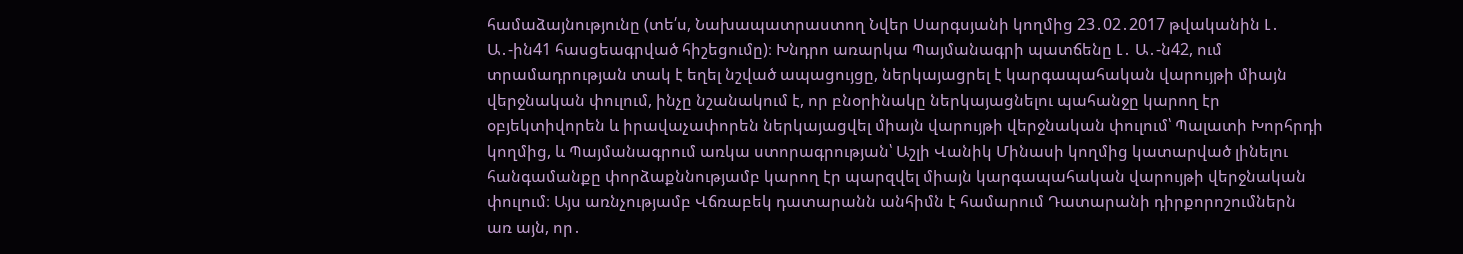համաձայնությունը (տե՛ս, Նախապատրաստող Նվեր Սարգսյանի կողմից 23․02․2017 թվականին Լ․ Ա․-ին41 հասցեագրված հիշեցումը)։ Խնդրո առարկա Պայմանագրի պատճենը Լ․ Ա․-ն42, ում տրամադրության տակ է եղել նշված ապացույցը, ներկայացրել է կարգապահական վարույթի միայն վերջնական փուլում, ինչը նշանակում է, որ բնօրինակը ներկայացնելու պահանջը կարող էր օբյեկտիվորեն և իրավաչափորեն ներկայացվել միայն վարույթի վերջնական փուլում՝ Պալատի Խորհրդի կողմից, և Պայմանագրում առկա ստորագրության՝ Աշլի Վանիկ Մինասի կողմից կատարված լինելու հանգամանքը փորձաքննությամբ կարող էր պարզվել միայն կարգապահական վարույթի վերջնական փուլում։ Այս առնչությամբ Վճռաբեկ դատարանն անհիմն է համարում Դատարանի դիրքորոշումներն առ այն, որ․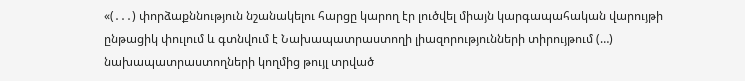«(․․․) փորձաքննություն նշանակելու հարցը կարող էր լուծվել միայն կարգապահական վարույթի ընթացիկ փուլում և գտնվում է Նախապատրաստողի լիազորությունների տիրույթում (…) նախապատրաստողների կողմից թույլ տրված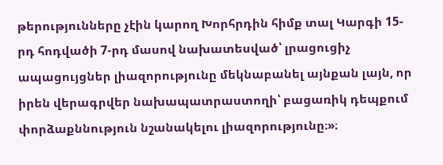թերությունները չէին կարող Խորհրդին հիմք տալ Կարգի 15-րդ հոդվածի 7-րդ մասով նախատեսված՝ լրացուցիչ ապացույցներ լիազորությունը մեկնաբանել այնքան լայն, որ իրեն վերագրվեր նախապատրաստողի՝ բացառիկ դեպքում փորձաքննություն նշանակելու լիազորությունը։»։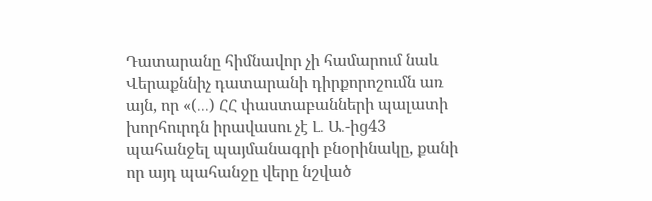Դատարանը հիմնավոր չի համարում նաև Վերաքննիչ դատարանի դիրքորոշումն առ այն, որ «(․․․) ՀՀ փաստաբանների պալատի խորհուրդն իրավասու չէ Լ․ Ա․-ից43 պահանջել պայմանագրի բնօրինակը, քանի որ այդ պահանջը վերը նշված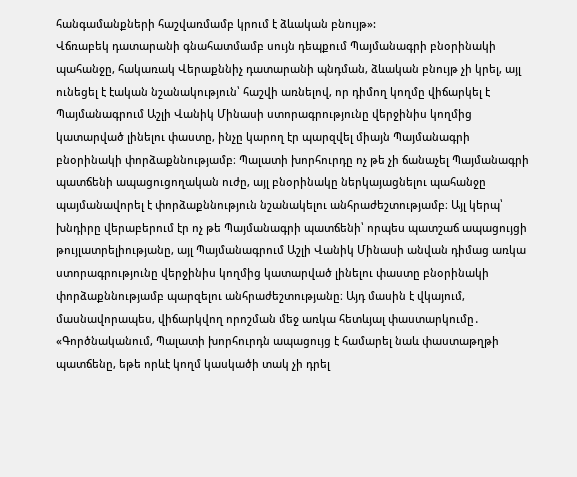հանգամանքների հաշվառմամբ կրում է ձևական բնույթ»:
Վճռաբեկ դատարանի գնահատմամբ սույն դեպքում Պայմանագրի բնօրինակի պահանջը, հակառակ Վերաքննիչ դատարանի պնդման, ձևական բնույթ չի կրել, այլ ունեցել է էական նշանակություն՝ հաշվի առնելով, որ դիմող կողմը վիճարկել է Պայմանագրում Աշլի Վանիկ Մինասի ստորագրությունը վերջինիս կողմից կատարված լինելու փաստը, ինչը կարող էր պարզվել միայն Պայմանագրի բնօրինակի փորձաքննությամբ։ Պալատի խորհուրդը ոչ թե չի ճանաչել Պայմանագրի պատճենի ապացուցողական ուժը, այլ բնօրինակը ներկայացնելու պահանջը պայմանավորել է փորձաքննություն նշանակելու անհրաժեշտությամբ։ Այլ կերպ՝ խնդիրը վերաբերում էր ոչ թե Պայմանագրի պատճենի՝ որպես պատշաճ ապացույցի թույլատրելիությանը, այլ Պայմանագրում Աշլի Վանիկ Մինասի անվան դիմաց առկա ստորագրությունը վերջինիս կողմից կատարված լինելու փաստը բնօրինակի փորձաքննությամբ պարզելու անհրաժեշտությանը։ Այդ մասին է վկայում, մասնավորապես, վիճարկվող որոշման մեջ առկա հետևյալ փաստարկումը․ «Գործնականում, Պալատի խորհուրդն ապացույց է համարել նաև փաստաթղթի պատճենը, եթե որևէ կողմ կասկածի տակ չի դրել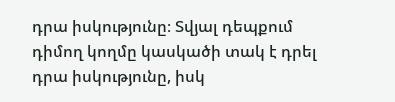դրա իսկությունը։ Տվյալ դեպքում դիմող կողմը կասկածի տակ է դրել դրա իսկությունը, իսկ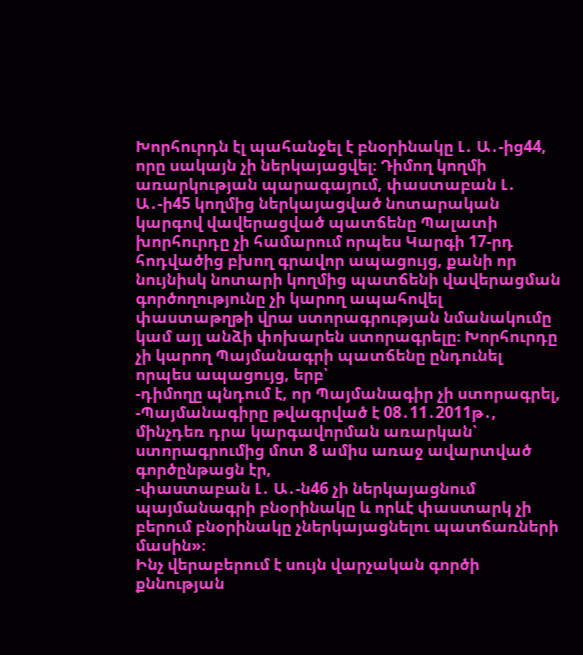Խորհուրդն էլ պահանջել է բնօրինակը Լ․ Ա․-ից44, որը սակայն չի ներկայացվել։ Դիմող կողմի առարկության պարագայում, փաստաբան Լ․ Ա․-ի45 կողմից ներկայացված նոտարական կարգով վավերացված պատճենը Պալատի խորհուրդը չի համարում որպես Կարգի 17-րդ հոդվածից բխող գրավոր ապացույց, քանի որ նույնիսկ նոտարի կողմից պատճենի վավերացման գործողությունը չի կարող ապահովել փաստաթղթի վրա ստորագրության նմանակումը կամ այլ անձի փոխարեն ստորագրելը։ Խորհուրդը չի կարող Պայմանագրի պատճենը ընդունել որպես ապացույց, երբ՝
-դիմողը պնդում է, որ Պայմանագիր չի ստորագրել,
-Պայմանագիրը թվագրված է 08․11․2011թ․, մինչդեռ դրա կարգավորման առարկան՝ ստորագրումից մոտ 8 ամիս առաջ ավարտված գործընթացն էր,
-փաստաբան Լ․ Ա․-ն46 չի ներկայացնում պայմանագրի բնօրինակը և որևէ փաստարկ չի բերում բնօրինակը չներկայացնելու պատճառների մասին»։
Ինչ վերաբերում է սույն վարչական գործի քննության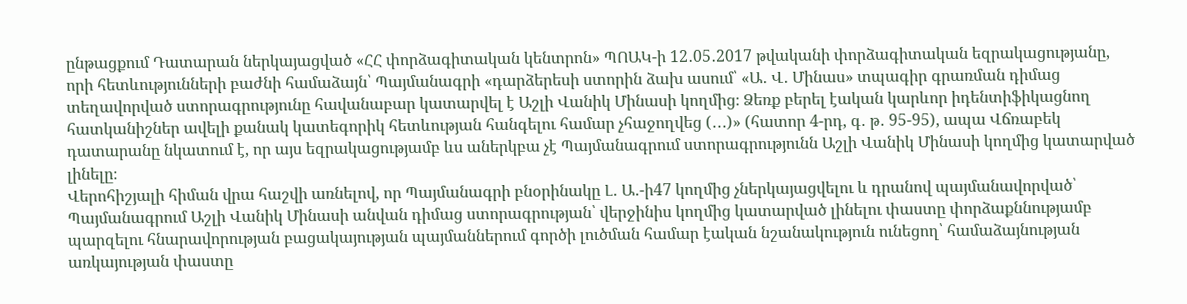ընթացքում Դատարան ներկայացված «ՀՀ փորձագիտական կենտրոն» ՊՈԱԿ-ի 12․05․2017 թվականի փորձագիտական եզրակացությանը, որի հետևությունների բաժնի համաձայն՝ Պայմանագրի «դարձերեսի ստորին ձախ ասում՝ «Ա․ Վ․ Մինաս» տպագիր գրառման դիմաց տեղավորված ստորագրությունը հավանաբար կատարվել է Աշլի Վանիկ Մինասի կողմից։ Ձեռք բերել էական կարևոր իդենտիֆիկացնող հատկանիշներ ավելի քանակ կատեգորիկ հետևության հանգելու համար չհաջողվեց (․․․)» (հատոր 4-րդ, գ․ թ․ 95-95), ապա Վճռաբեկ դատարանը նկատում է, որ այս եզրակացությամբ ևս աներկբա չէ Պայմանագրում ստորագրությունն Աշլի Վանիկ Մինասի կողմից կատարված լինելը։
Վերոհիշյալի հիման վրա հաշվի առնելով, որ Պայմանագրի բնօրինակը Լ․ Ա․-ի47 կողմից չներկայացվելու և դրանով պայմանավորված՝ Պայմանագրում Աշլի Վանիկ Մինասի անվան դիմաց ստորագրության՝ վերջինիս կողմից կատարված լինելու փաստը փորձաքննությամբ պարզելու հնարավորության բացակայության պայմաններում գործի լուծման համար էական նշանակություն ունեցող՝ համաձայնության առկայության փաստը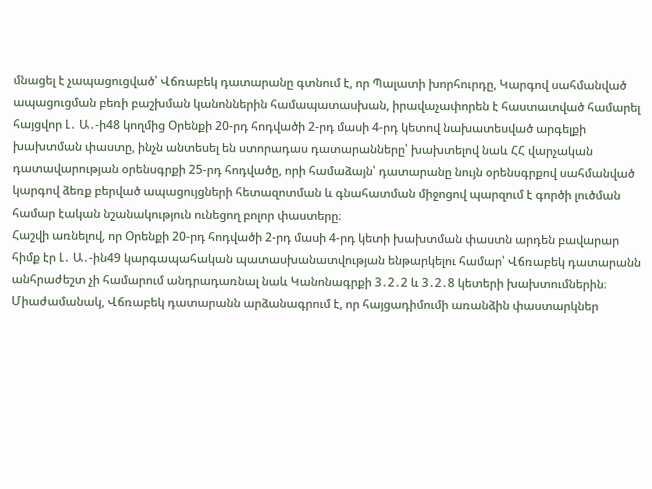մնացել է չապացուցված՝ Վճռաբեկ դատարանը գտնում է, որ Պալատի խորհուրդը, Կարգով սահմանված ապացուցման բեռի բաշխման կանոններին համապատասխան, իրավաչափորեն է հաստատված համարել հայցվոր Լ․ Ա․-ի48 կողմից Օրենքի 20-րդ հոդվածի 2-րդ մասի 4-րդ կետով նախատեսված արգելքի խախտման փաստը, ինչն անտեսել են ստորադաս դատարանները՝ խախտելով նաև ՀՀ վարչական դատավարության օրենսգրքի 25-րդ հոդվածը, որի համաձայն՝ դատարանը նույն օրենսգրքով սահմանված կարգով ձեռք բերված ապացույցների հետազոտման և գնահատման միջոցով պարզում է գործի լուծման համար էական նշանակություն ունեցող բոլոր փաստերը։
Հաշվի առնելով, որ Օրենքի 20-րդ հոդվածի 2-րդ մասի 4-րդ կետի խախտման փաստն արդեն բավարար հիմք էր Լ․ Ա․-ին49 կարգապահական պատասխանատվության ենթարկելու համար՝ Վճռաբեկ դատարանն անհրաժեշտ չի համարում անդրադառնալ նաև Կանոնագրքի 3․2․2 և 3․2․8 կետերի խախտումներին։
Միաժամանակ, Վճռաբեկ դատարանն արձանագրում է, որ հայցադիմումի առանձին փաստարկներ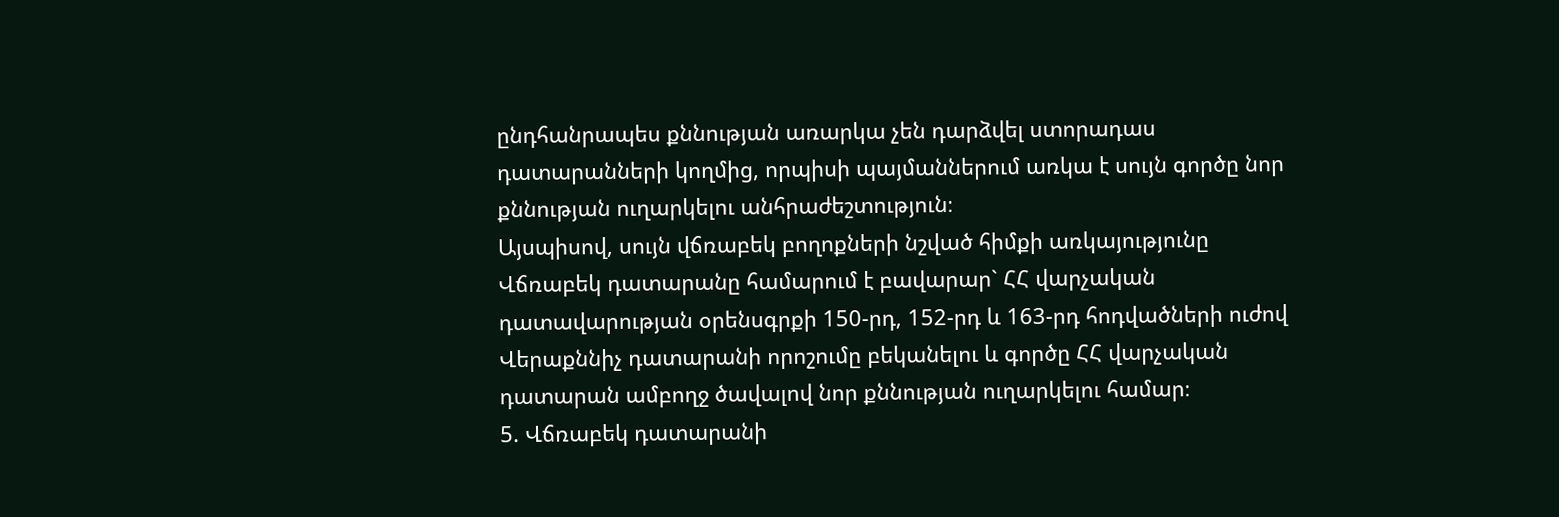ընդհանրապես քննության առարկա չեն դարձվել ստորադաս դատարանների կողմից, որպիսի պայմաններում առկա է սույն գործը նոր քննության ուղարկելու անհրաժեշտություն։
Այսպիսով, սույն վճռաբեկ բողոքների նշված հիմքի առկայությունը Վճռաբեկ դատարանը համարում է բավարար` ՀՀ վարչական դատավարության օրենսգրքի 150-րդ, 152-րդ և 163-րդ հոդվածների ուժով Վերաքննիչ դատարանի որոշումը բեկանելու և գործը ՀՀ վարչական դատարան ամբողջ ծավալով նոր քննության ուղարկելու համար։
5. Վճռաբեկ դատարանի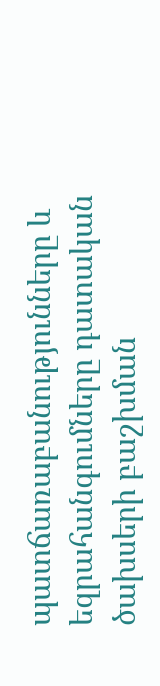պատճառաբանությունները և եզրահանգումները դատական ծախսերի բաշխման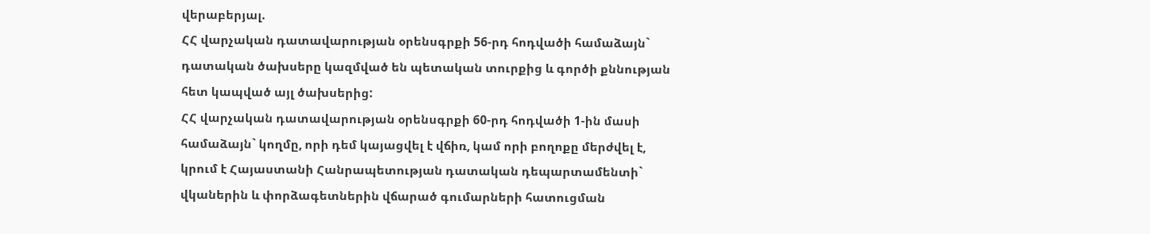վերաբերյալ.
ՀՀ վարչական դատավարության օրենսգրքի 56-րդ հոդվածի համաձայն` դատական ծախսերը կազմված են պետական տուրքից և գործի քննության հետ կապված այլ ծախսերից:
ՀՀ վարչական դատավարության օրենսգրքի 60-րդ հոդվածի 1-ին մասի համաձայն` կողմը, որի դեմ կայացվել է վճիռ, կամ որի բողոքը մերժվել է, կրում է Հայաստանի Հանրապետության դատական դեպարտամենտի` վկաներին և փորձագետներին վճարած գումարների հատուցման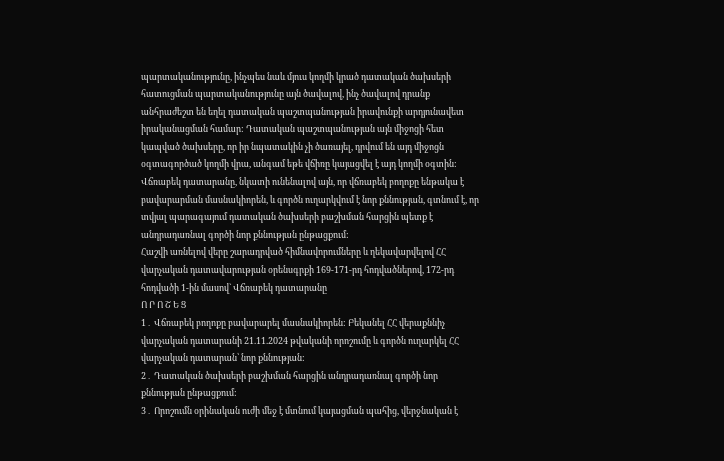պարտականությունը, ինչպես նաև մյուս կողմի կրած դատական ծախսերի հատուցման պարտականությունը այն ծավալով, ինչ ծավալով դրանք անհրաժեշտ են եղել դատական պաշտպանության իրավունքի արդյունավետ իրականացման համար: Դատական պաշտպանության այն միջոցի հետ կապված ծախսերը, որ իր նպատակին չի ծառայել, դրվում են այդ միջոցն օգտագործած կողմի վրա, անգամ եթե վճիռը կայացվել է այդ կողմի օգտին:
Վճռաբեկ դատարանը, նկատի ունենալով այն, որ վճռաբեկ բողոքը ենթակա է բավարարման մասնակիորեն, և գործն ուղարկվում է նոր քննության, գտնում է, որ տվյալ պարագայում դատական ծախսերի բաշխման հարցին պետք է անդրադառնալ գործի նոր քննության ընթացքում:
Հաշվի առնելով վերը շարադրված հիմնավորումները և ղեկավարվելով ՀՀ վարչական դատավարության օրենսգրքի 169-171-րդ հոդվածներով, 172-րդ հոդվածի 1-ին մասով` Վճռաբեկ դատարանը
Ո Ր Ո Շ Ե Ց
1․ Վճռաբեկ բողոքը բավարարել մասնակիորեն: Բեկանել ՀՀ վերաքննիչ վարչական դատարանի 21.11.2024 թվականի որոշումը և գործն ուղարկել ՀՀ վարչական դատարան՝ նոր քննության:
2․ Դատական ծախսերի բաշխման հարցին անդրադառնալ գործի նոր քննության ընթացքում:
3․ Որոշումն օրինական ուժի մեջ է մտնում կայացման պահից, վերջնական է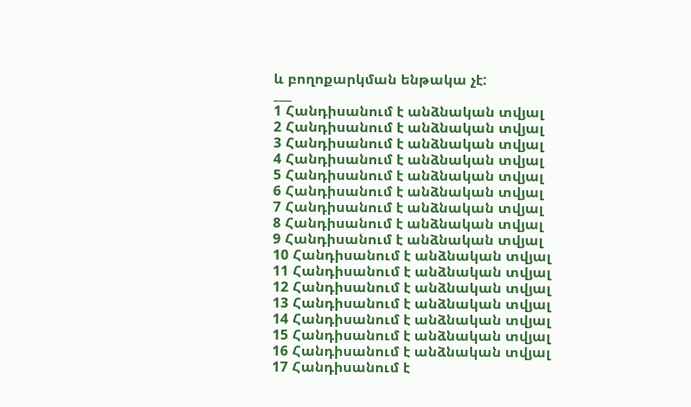և բողոքարկման ենթակա չէ:
___
1 Հանդիսանում է անձնական տվյալ
2 Հանդիսանում է անձնական տվյալ
3 Հանդիսանում է անձնական տվյալ
4 Հանդիսանում է անձնական տվյալ
5 Հանդիսանում է անձնական տվյալ
6 Հանդիսանում է անձնական տվյալ
7 Հանդիսանում է անձնական տվյալ
8 Հանդիսանում է անձնական տվյալ
9 Հանդիսանում է անձնական տվյալ
10 Հանդիսանում է անձնական տվյալ
11 Հանդիսանում է անձնական տվյալ
12 Հանդիսանում է անձնական տվյալ
13 Հանդիսանում է անձնական տվյալ
14 Հանդիսանում է անձնական տվյալ
15 Հանդիսանում է անձնական տվյալ
16 Հանդիսանում է անձնական տվյալ
17 Հանդիսանում է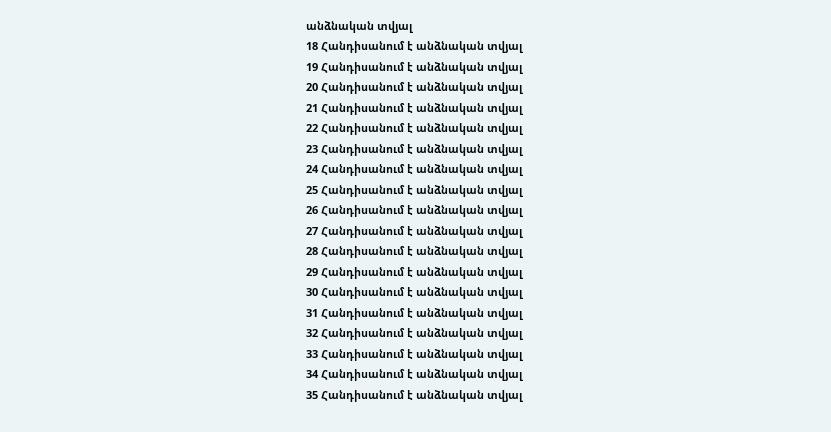անձնական տվյալ
18 Հանդիսանում է անձնական տվյալ
19 Հանդիսանում է անձնական տվյալ
20 Հանդիսանում է անձնական տվյալ
21 Հանդիսանում է անձնական տվյալ
22 Հանդիսանում է անձնական տվյալ
23 Հանդիսանում է անձնական տվյալ
24 Հանդիսանում է անձնական տվյալ
25 Հանդիսանում է անձնական տվյալ
26 Հանդիսանում է անձնական տվյալ
27 Հանդիսանում է անձնական տվյալ
28 Հանդիսանում է անձնական տվյալ
29 Հանդիսանում է անձնական տվյալ
30 Հանդիսանում է անձնական տվյալ
31 Հանդիսանում է անձնական տվյալ
32 Հանդիսանում է անձնական տվյալ
33 Հանդիսանում է անձնական տվյալ
34 Հանդիսանում է անձնական տվյալ
35 Հանդիսանում է անձնական տվյալ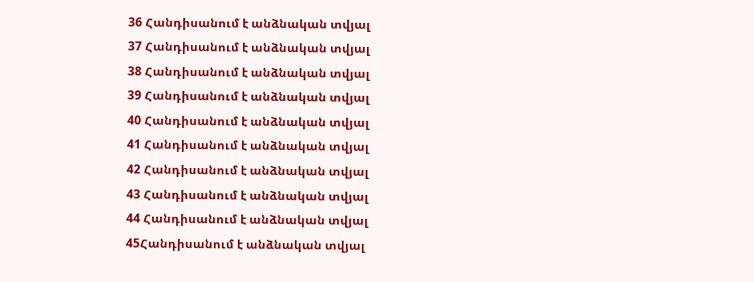36 Հանդիսանում է անձնական տվյալ
37 Հանդիսանում է անձնական տվյալ
38 Հանդիսանում է անձնական տվյալ
39 Հանդիսանում է անձնական տվյալ
40 Հանդիսանում է անձնական տվյալ
41 Հանդիսանում է անձնական տվյալ
42 Հանդիսանում է անձնական տվյալ
43 Հանդիսանում է անձնական տվյալ
44 Հանդիսանում է անձնական տվյալ
45Հանդիսանում է անձնական տվյալ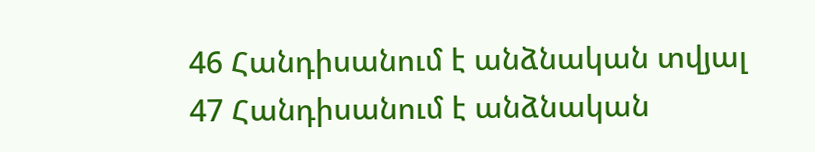46 Հանդիսանում է անձնական տվյալ
47 Հանդիսանում է անձնական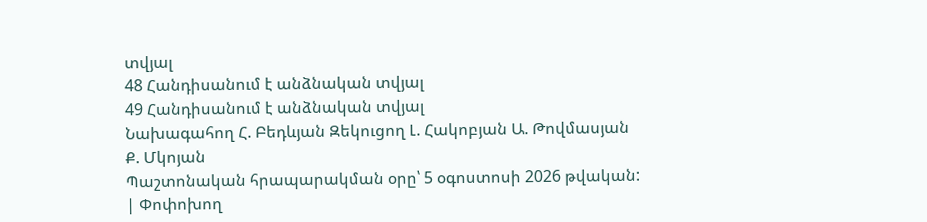տվյալ
48 Հանդիսանում է անձնական տվյալ
49 Հանդիսանում է անձնական տվյալ
Նախագահող Հ. Բեդևյան Զեկուցող Լ. Հակոբյան Ա. Թովմասյան Ք. Մկոյան
Պաշտոնական հրապարակման օրը՝ 5 օգոստոսի 2026 թվական:
| Փոփոխող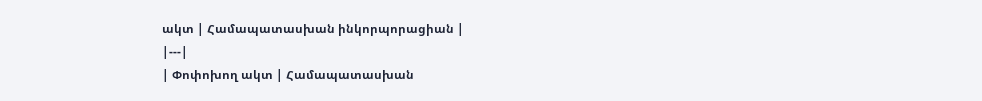ակտ | Համապատասխան ինկորպորացիան |
|---|
| Փոփոխող ակտ | Համապատասխան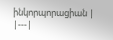ինկորպորացիան |
|---|